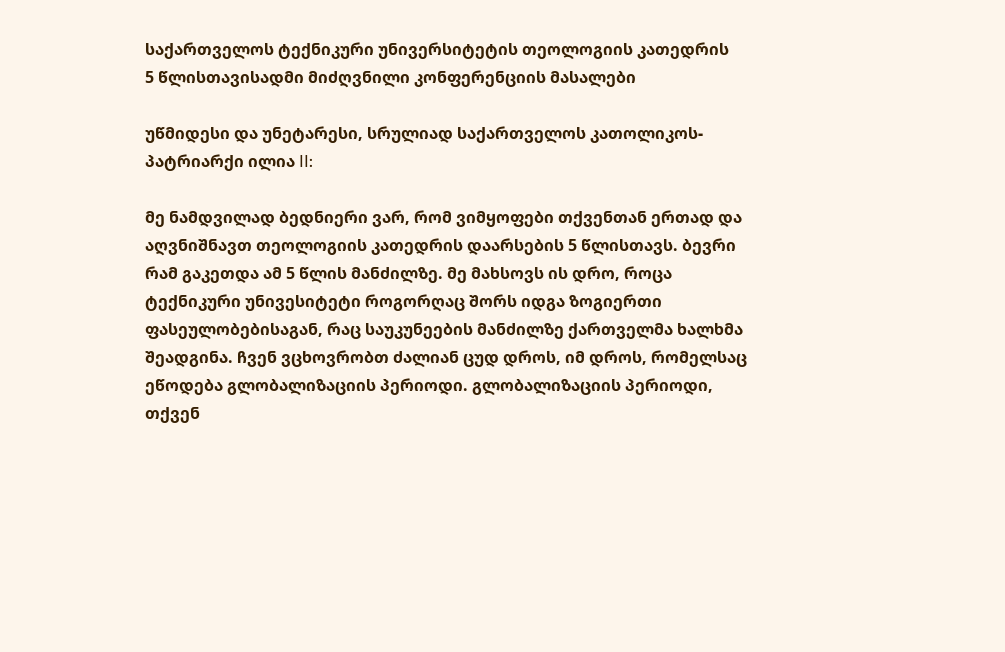საქართველოს ტექნიკური უნივერსიტეტის თეოლოგიის კათედრის
5 წლისთავისადმი მიძღვნილი კონფერენციის მასალები

უწმიდესი და უნეტარესი, სრულიად საქართველოს კათოლიკოს-პატრიარქი ილია II:

მე ნამდვილად ბედნიერი ვარ, რომ ვიმყოფები თქვენთან ერთად და აღვნიშნავთ თეოლოგიის კათედრის დაარსების 5 წლისთავს. ბევრი რამ გაკეთდა ამ 5 წლის მანძილზე. მე მახსოვს ის დრო, როცა ტექნიკური უნივესიტეტი როგორღაც შორს იდგა ზოგიერთი ფასეულობებისაგან, რაც საუკუნეების მანძილზე ქართველმა ხალხმა შეადგინა. ჩვენ ვცხოვრობთ ძალიან ცუდ დროს, იმ დროს, რომელსაც ეწოდება გლობალიზაციის პერიოდი. გლობალიზაციის პერიოდი, თქვენ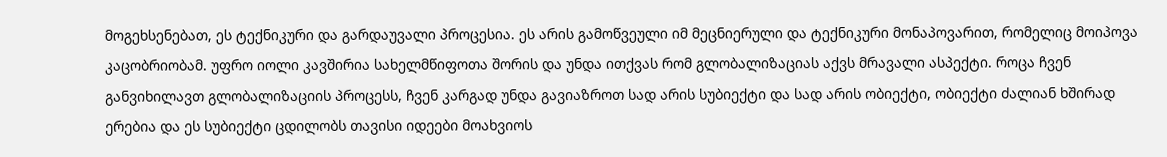მოგეხსენებათ, ეს ტექნიკური და გარდაუვალი პროცესია. ეს არის გამოწვეული იმ მეცნიერული და ტექნიკური მონაპოვარით, რომელიც მოიპოვა კაცობრიობამ. უფრო იოლი კავშირია სახელმწიფოთა შორის და უნდა ითქვას რომ გლობალიზაციას აქვს მრავალი ასპექტი. როცა ჩვენ განვიხილავთ გლობალიზაციის პროცესს, ჩვენ კარგად უნდა გავიაზროთ სად არის სუბიექტი და სად არის ობიექტი, ობიექტი ძალიან ხშირად ერებია და ეს სუბიექტი ცდილობს თავისი იდეები მოახვიოს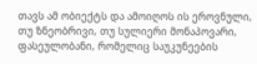თავს ამ ობიექტს და ამოიღოს ის ეროვნული, თუ ზნეობრივი, თუ სულიერი მონაპოვარი, ფასეულობანი, რომელიც საუკუნეების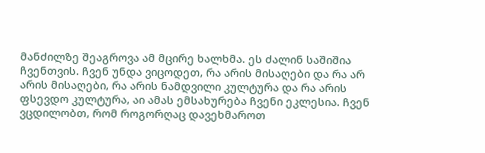მანძილზე შეაგროვა ამ მცირე ხალხმა. ეს ძალინ საშიშია ჩვენთვის. ჩვენ უნდა ვიცოდეთ, რა არის მისაღები და რა არ არის მისაღები, რა არის ნამდვილი კულტურა და რა არის ფსევდო კულტურა, აი ამას ემსახურება ჩვენი ეკლესია. ჩვენ ვცდილობთ, რომ როგორღაც დავეხმაროთ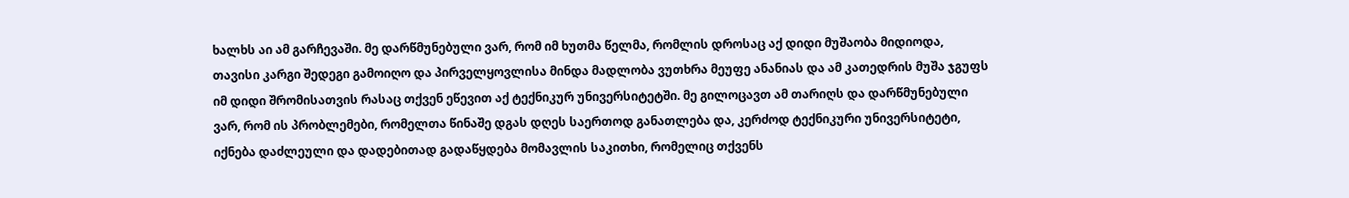ხალხს აი ამ გარჩევაში. მე დარწმუნებული ვარ, რომ იმ ხუთმა წელმა, რომლის დროსაც აქ დიდი მუშაობა მიდიოდა, თავისი კარგი შედეგი გამოიღო და პირველყოვლისა მინდა მადლობა ვუთხრა მეუფე ანანიას და ამ კათედრის მუშა ჯგუფს იმ დიდი შრომისათვის რასაც თქვენ ეწევით აქ ტექნიკურ უნივერსიტეტში. მე გილოცავთ ამ თარიღს და დარწმუნებული ვარ, რომ ის პრობლემები, რომელთა წინაშე დგას დღეს საერთოდ განათლება და, კერძოდ ტექნიკური უნივერსიტეტი, იქნება დაძლეული და დადებითად გადაწყდება მომავლის საკითხი, რომელიც თქვენს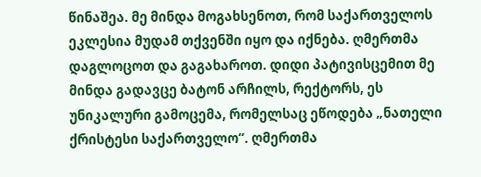წინაშეა. მე მინდა მოგახსენოთ, რომ საქართველოს ეკლესია მუდამ თქვენში იყო და იქნება. ღმერთმა დაგლოცოთ და გაგახაროთ. დიდი პატივისცემით მე მინდა გადავცე ბატონ არჩილს, რექტორს, ეს უნიკალური გამოცემა, რომელსაც ეწოდება „ნათელი ქრისტესი საქართველო“. ღმერთმა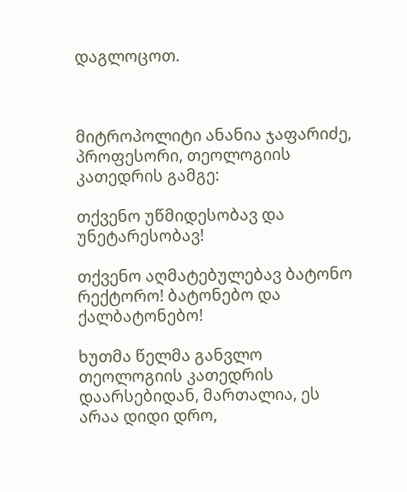დაგლოცოთ.



მიტროპოლიტი ანანია ჯაფარიძე, პროფესორი, თეოლოგიის კათედრის გამგე:

თქვენო უწმიდესობავ და უნეტარესობავ!

თქვენო აღმატებულებავ ბატონო რექტორო! ბატონებო და ქალბატონებო!

ხუთმა წელმა განვლო თეოლოგიის კათედრის დაარსებიდან, მართალია, ეს არაა დიდი დრო,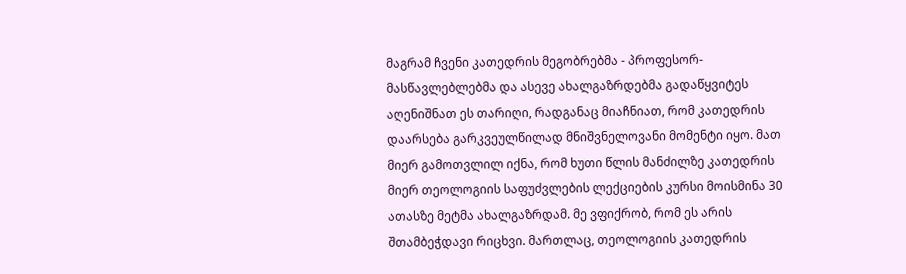მაგრამ ჩვენი კათედრის მეგობრებმა - პროფესორ-მასწავლებლებმა და ასევე ახალგაზრდებმა გადაწყვიტეს აღენიშნათ ეს თარიღი, რადგანაც მიაჩნიათ, რომ კათედრის დაარსება გარკვეულწილად მნიშვნელოვანი მომენტი იყო. მათ მიერ გამოთვლილ იქნა, რომ ხუთი წლის მანძილზე კათედრის მიერ თეოლოგიის საფუძვლების ლექციების კურსი მოისმინა 30 ათასზე მეტმა ახალგაზრდამ. მე ვფიქრობ, რომ ეს არის შთამბეჭდავი რიცხვი. მართლაც, თეოლოგიის კათედრის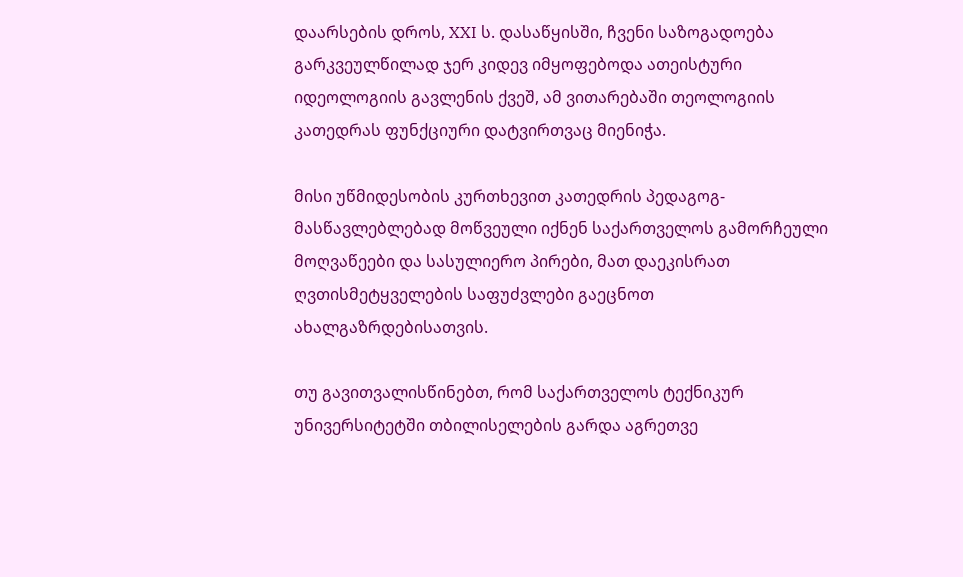დაარსების დროს, XXI ს. დასაწყისში, ჩვენი საზოგადოება გარკვეულწილად ჯერ კიდევ იმყოფებოდა ათეისტური იდეოლოგიის გავლენის ქვეშ, ამ ვითარებაში თეოლოგიის კათედრას ფუნქციური დატვირთვაც მიენიჭა.

მისი უწმიდესობის კურთხევით კათედრის პედაგოგ-მასწავლებლებად მოწვეული იქნენ საქართველოს გამორჩეული მოღვაწეები და სასულიერო პირები, მათ დაეკისრათ ღვთისმეტყველების საფუძვლები გაეცნოთ ახალგაზრდებისათვის.

თუ გავითვალისწინებთ, რომ საქართველოს ტექნიკურ უნივერსიტეტში თბილისელების გარდა აგრეთვე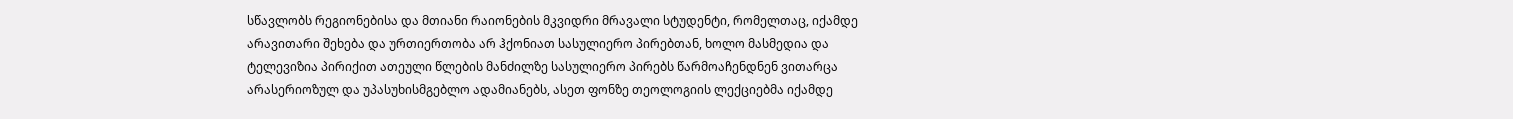სწავლობს რეგიონებისა და მთიანი რაიონების მკვიდრი მრავალი სტუდენტი, რომელთაც, იქამდე არავითარი შეხება და ურთიერთობა არ ჰქონიათ სასულიერო პირებთან, ხოლო მასმედია და ტელევიზია პირიქით ათეული წლების მანძილზე სასულიერო პირებს წარმოაჩენდნენ ვითარცა არასერიოზულ და უპასუხისმგებლო ადამიანებს, ასეთ ფონზე თეოლოგიის ლექციებმა იქამდე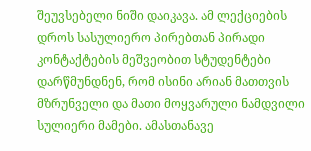შეუვსებელი ნიში დაიკავა. ამ ლექციების დროს სასულიერო პირებთან პირადი კონტაქტების მეშვეობით სტუდენტები დარწმუნდნენ, რომ ისინი არიან მათთვის მზრუნველი და მათი მოყვარული ნამდვილი სულიერი მამები. ამასთანავე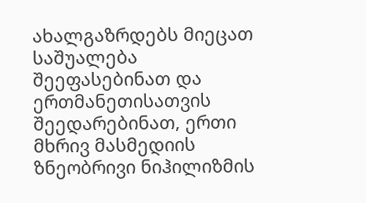ახალგაზრდებს მიეცათ საშუალება შეეფასებინათ და ერთმანეთისათვის შეედარებინათ, ერთი მხრივ მასმედიის ზნეობრივი ნიჰილიზმის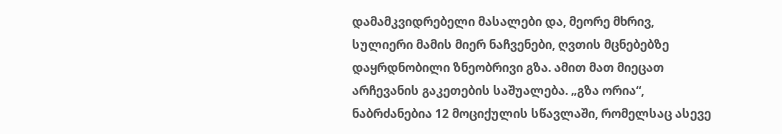დამამკვიდრებელი მასალები და, მეორე მხრივ, სულიერი მამის მიერ ნაჩვენები, ღვთის მცნებებზე დაყრდნობილი ზნეობრივი გზა. ამით მათ მიეცათ არჩევანის გაკეთების საშუალება. „გზა ორია“, ნაბრძანებია 12 მოციქულის სწავლაში, რომელსაც ასევე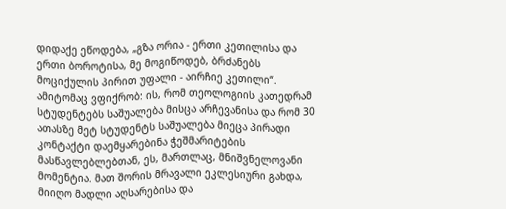დიდაქე ეწოდება, „გზა ორია - ერთი კეთილისა და ერთი ბოროტისა, მე მოგიწოდებ, ბრძანებს მოციქულის პირით უფალი - აირჩიე კეთილი“. ამიტომაც ვფიქრობ: ის, რომ თეოლოგიის კათედრამ სტუდენტებს საშუალება მისცა არჩევანისა და რომ 30 ათასზე მეტ სტუდენტს საშუალება მიეცა პირადი კონტაქტი დაემყარებინა ჭეშმარიტების მასწავლებლებთან, ეს, მართლაც, მნიშვნელოვანი მომენტია. მათ შორის მრავალი ეკლესიური გახდა, მიიღო მადლი აღსარებისა და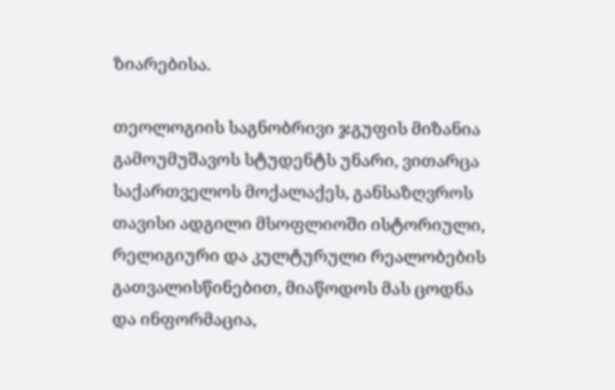ზიარებისა.

თეოლოგიის საგნობრივი ჯგუფის მიზანია გამოუმუშავოს სტუდენტს უნარი, ვითარცა საქართველოს მოქალაქეს, განსაზღვროს თავისი ადგილი მსოფლიოში ისტორიული, რელიგიური და კულტურული რეალობების გათვალისწინებით, მიაწოდოს მას ცოდნა და ინფორმაცია,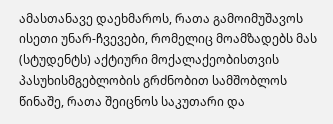ამასთანავე დაეხმაროს, რათა გამოიმუშავოს ისეთი უნარ-ჩვევები, რომელიც მოამზადებს მას (სტუდენტს) აქტიური მოქალაქეობისთვის პასუხისმგებლობის გრძნობით სამშობლოს წინაშე, რათა შეიცნოს საკუთარი და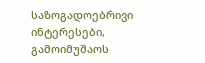საზოგადოებრივი ინტერესები, გამოიმუშაოს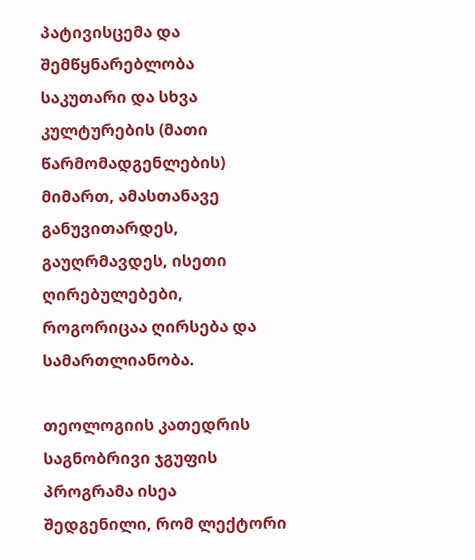პატივისცემა და შემწყნარებლობა საკუთარი და სხვა კულტურების (მათი წარმომადგენლების) მიმართ, ამასთანავე განუვითარდეს, გაუღრმავდეს, ისეთი ღირებულებები, როგორიცაა ღირსება და სამართლიანობა.

თეოლოგიის კათედრის საგნობრივი ჯგუფის პროგრამა ისეა შედგენილი, რომ ლექტორი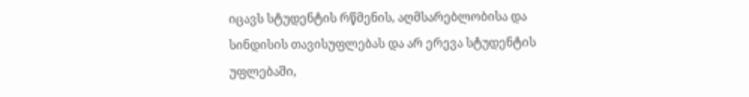იცავს სტუდენტის რწმენის, აღმსარებლობისა და სინდისის თავისუფლებას და არ ერევა სტუდენტის უფლებაში,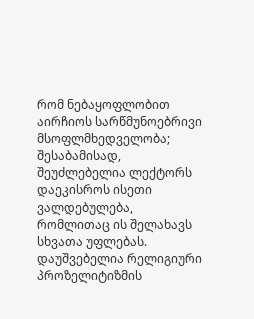რომ ნებაყოფლობით აირჩიოს სარწმუნოებრივი მსოფლმხედველობა; შესაბამისად, შეუძლებელია ლექტორს დაეკისროს ისეთი ვალდებულება, რომლითაც ის შელახავს სხვათა უფლებას. დაუშვებელია რელიგიური პროზელიტიზმის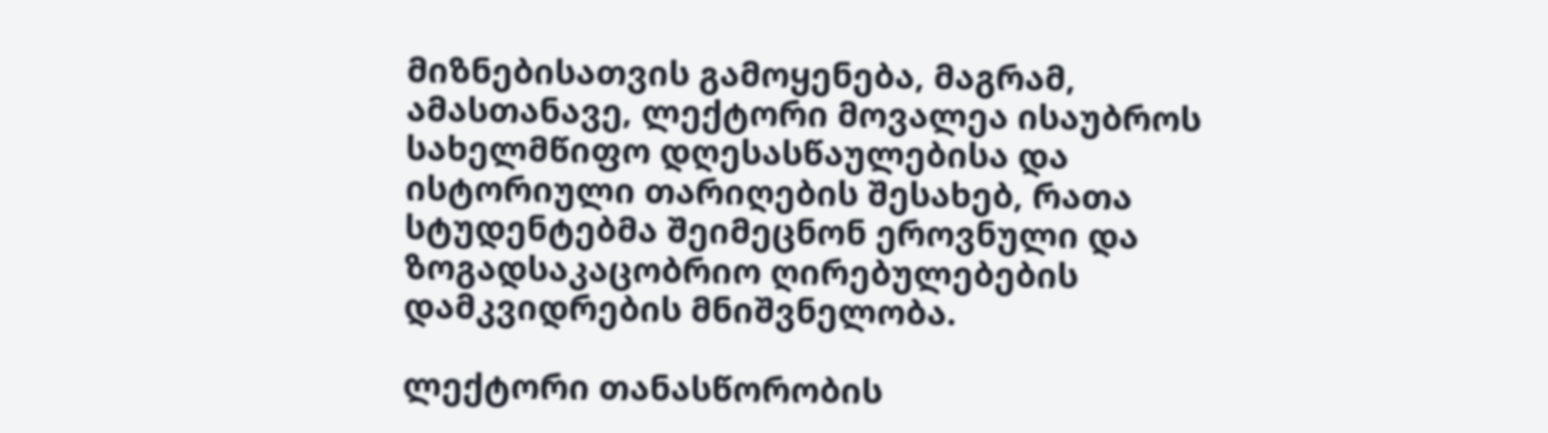მიზნებისათვის გამოყენება, მაგრამ, ამასთანავე, ლექტორი მოვალეა ისაუბროს სახელმწიფო დღესასწაულებისა და ისტორიული თარიღების შესახებ, რათა სტუდენტებმა შეიმეცნონ ეროვნული და ზოგადსაკაცობრიო ღირებულებების დამკვიდრების მნიშვნელობა.

ლექტორი თანასწორობის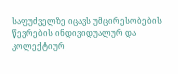საფუძველზე იცავს უმცირესობების წევრების ინდივიდუალურ და კოლექტიურ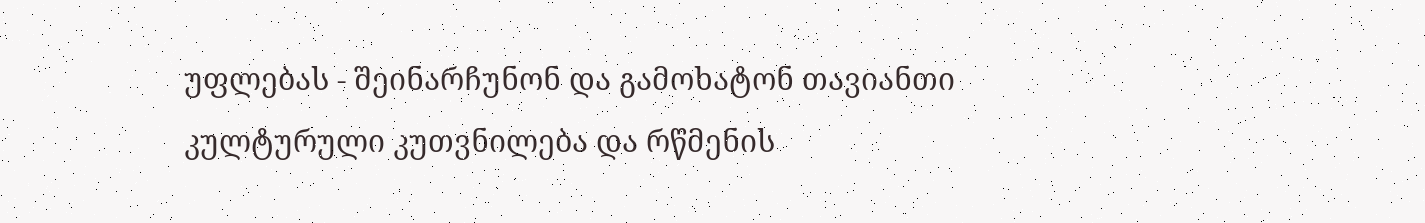უფლებას - შეინარჩუნონ და გამოხატონ თავიანთი კულტურული კუთვნილება და რწმენის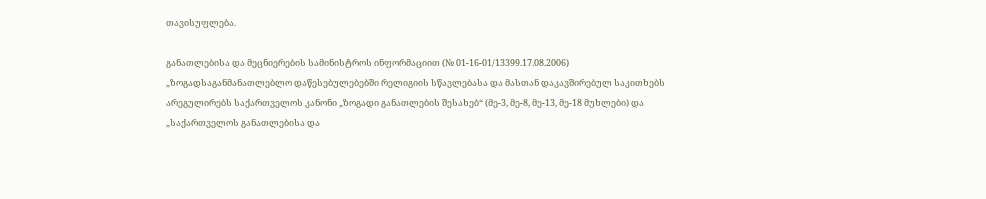თავისუფლება.

განათლებისა და მეცნიერების სამინისტროს ინფორმაციით (№ 01-16-01/13399.17.08.2006) „ზოგადსაგანმანათლებლო დაწესებულებებში რელიგიის სწავლებასა და მასთან დაკავშირებულ საკითხებს არეგულირებს საქართველოს კანონი „ზოგადი განათლების შესახებ“ (მე-3, მე-8, მე-13, მე-18 მუხლები) და „საქართველოს განათლებისა და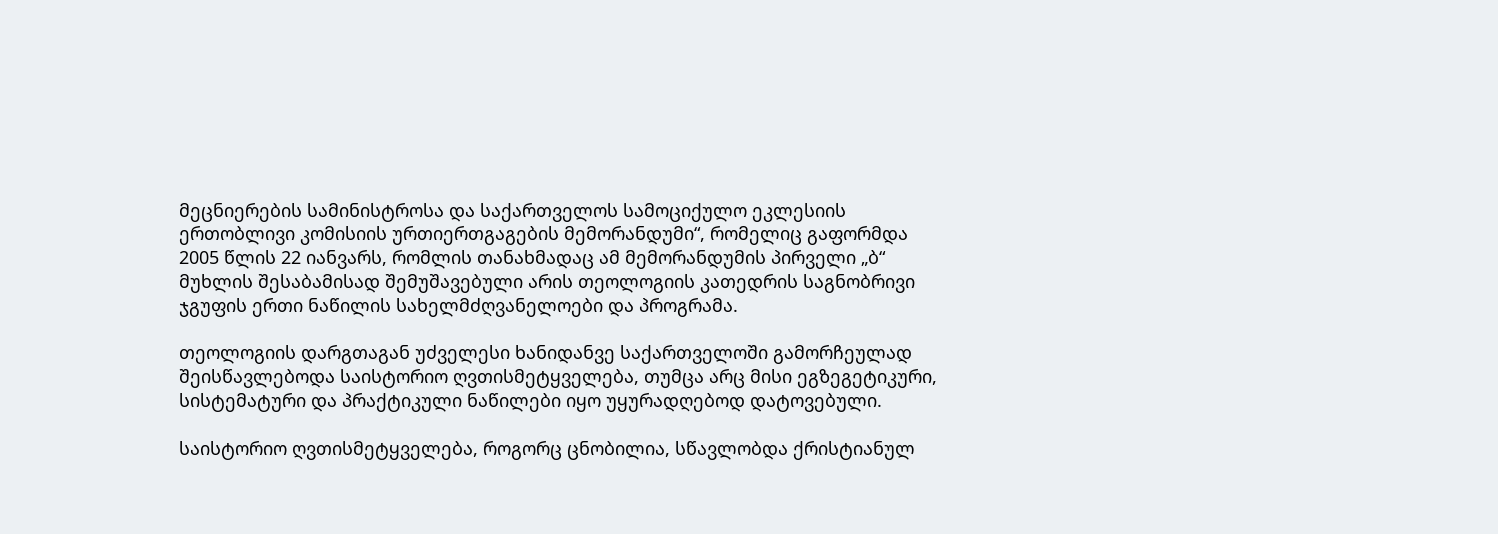მეცნიერების სამინისტროსა და საქართველოს სამოციქულო ეკლესიის ერთობლივი კომისიის ურთიერთგაგების მემორანდუმი“, რომელიც გაფორმდა 2005 წლის 22 იანვარს, რომლის თანახმადაც ამ მემორანდუმის პირველი „ბ“ მუხლის შესაბამისად შემუშავებული არის თეოლოგიის კათედრის საგნობრივი ჯგუფის ერთი ნაწილის სახელმძღვანელოები და პროგრამა.

თეოლოგიის დარგთაგან უძველესი ხანიდანვე საქართველოში გამორჩეულად შეისწავლებოდა საისტორიო ღვთისმეტყველება, თუმცა არც მისი ეგზეგეტიკური, სისტემატური და პრაქტიკული ნაწილები იყო უყურადღებოდ დატოვებული.

საისტორიო ღვთისმეტყველება, როგორც ცნობილია, სწავლობდა ქრისტიანულ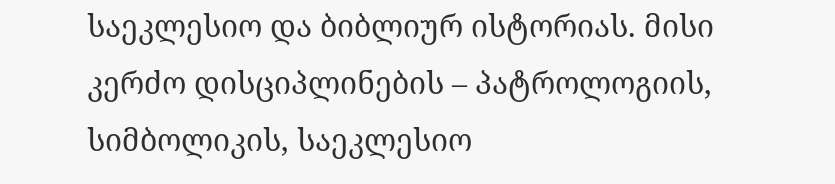საეკლესიო და ბიბლიურ ისტორიას. მისი კერძო დისციპლინების – პატროლოგიის, სიმბოლიკის, საეკლესიო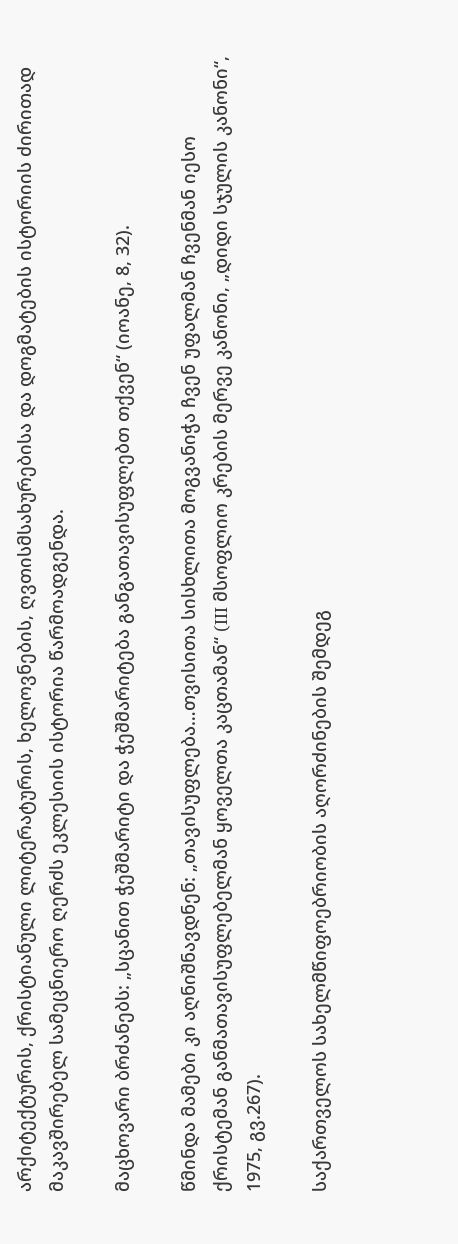არქიტექტურის, ქრისტიანული ლიტერატურის, ხელოვნების, ღვთისმსახურებისა და დოგმატების ისტორიის ძირითად მაკავშირებელ სამეცნიერო ღერძს ეკლესიის ისტორია წარმოადგენდა.

მაცხოვარი ბრძანებს: „სცანით ჭეშმარიტი და ჭეშმარიტება განგათავისუფლებთ თქვენ“ (იოანე, 8, 32).

წმინდა მამები კი აღნიშნავდნენ: „თავისუფლება…თვისითა სისხლითა მოგვანიჭა ჩვენ უფალმან ჩვენმან იესო ქრისტემან განმათავისუფლებელმან ყოველთა კაცთამან“ (III მსოფლიო კრების მერვე კანონი, „დიდი სჯულის კანონი“, 1975, გვ.267).

საქართველოს სახელმწიფოებრიობის აღორძინების შემდეგ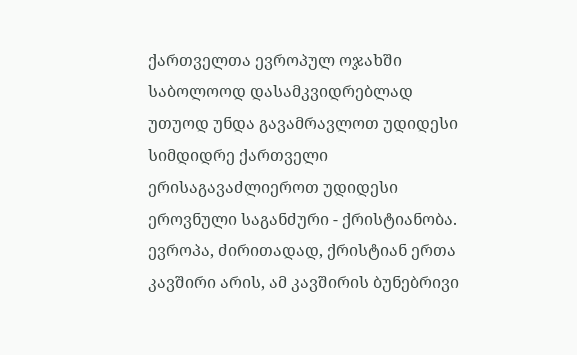ქართველთა ევროპულ ოჯახში საბოლოოდ დასამკვიდრებლად უთუოდ უნდა გავამრავლოთ უდიდესი სიმდიდრე ქართველი ერისაგავაძლიეროთ უდიდესი ეროვნული საგანძური - ქრისტიანობა. ევროპა, ძირითადად, ქრისტიან ერთა კავშირი არის, ამ კავშირის ბუნებრივი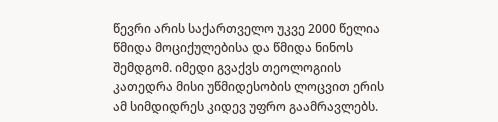წევრი არის საქართველო უკვე 2000 წელია წმიდა მოციქულებისა და წმიდა ნინოს შემდგომ. იმედი გვაქვს თეოლოგიის კათედრა მისი უწმიდესობის ლოცვით ერის ამ სიმდიდრეს კიდევ უფრო გაამრავლებს.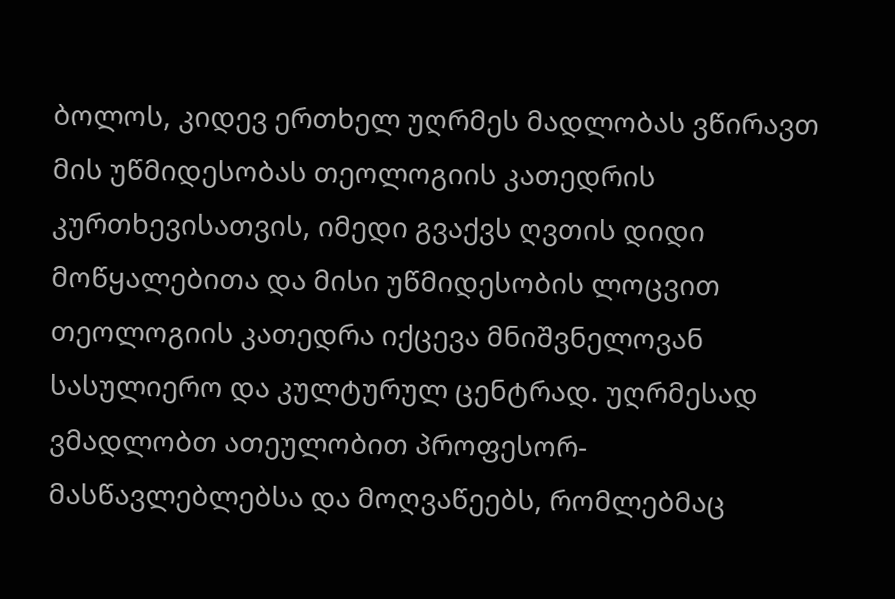ბოლოს, კიდევ ერთხელ უღრმეს მადლობას ვწირავთ მის უწმიდესობას თეოლოგიის კათედრის კურთხევისათვის, იმედი გვაქვს ღვთის დიდი მოწყალებითა და მისი უწმიდესობის ლოცვით თეოლოგიის კათედრა იქცევა მნიშვნელოვან სასულიერო და კულტურულ ცენტრად. უღრმესად ვმადლობთ ათეულობით პროფესორ-მასწავლებლებსა და მოღვაწეებს, რომლებმაც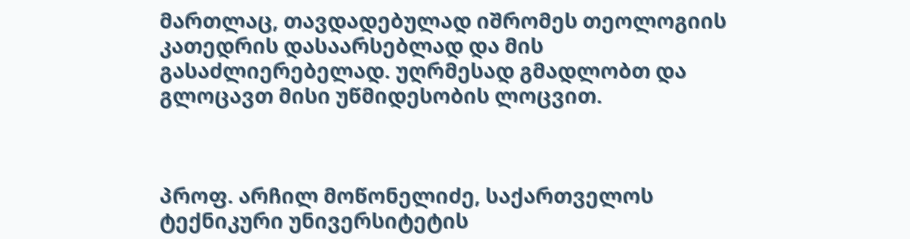მართლაც, თავდადებულად იშრომეს თეოლოგიის კათედრის დასაარსებლად და მის გასაძლიერებელად. უღრმესად გმადლობთ და გლოცავთ მისი უწმიდესობის ლოცვით.



პროფ. არჩილ მოწონელიძე, საქართველოს ტექნიკური უნივერსიტეტის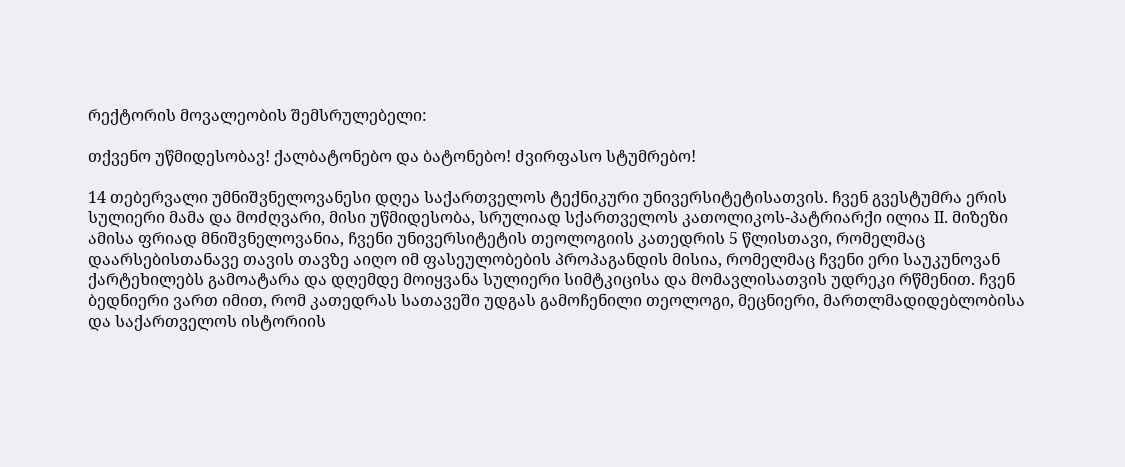რექტორის მოვალეობის შემსრულებელი:

თქვენო უწმიდესობავ! ქალბატონებო და ბატონებო! ძვირფასო სტუმრებო!

14 თებერვალი უმნიშვნელოვანესი დღეა საქართველოს ტექნიკური უნივერსიტეტისათვის. ჩვენ გვესტუმრა ერის სულიერი მამა და მოძღვარი, მისი უწმიდესობა, სრულიად სქართველოს კათოლიკოს-პატრიარქი ილია II. მიზეზი ამისა ფრიად მნიშვნელოვანია, ჩვენი უნივერსიტეტის თეოლოგიის კათედრის 5 წლისთავი, რომელმაც დაარსებისთანავე თავის თავზე აიღო იმ ფასეულობების პროპაგანდის მისია, რომელმაც ჩვენი ერი საუკუნოვან ქარტეხილებს გამოატარა და დღემდე მოიყვანა სულიერი სიმტკიცისა და მომავლისათვის უდრეკი რწმენით. ჩვენ ბედნიერი ვართ იმით, რომ კათედრას სათავეში უდგას გამოჩენილი თეოლოგი, მეცნიერი, მართლმადიდებლობისა და საქართველოს ისტორიის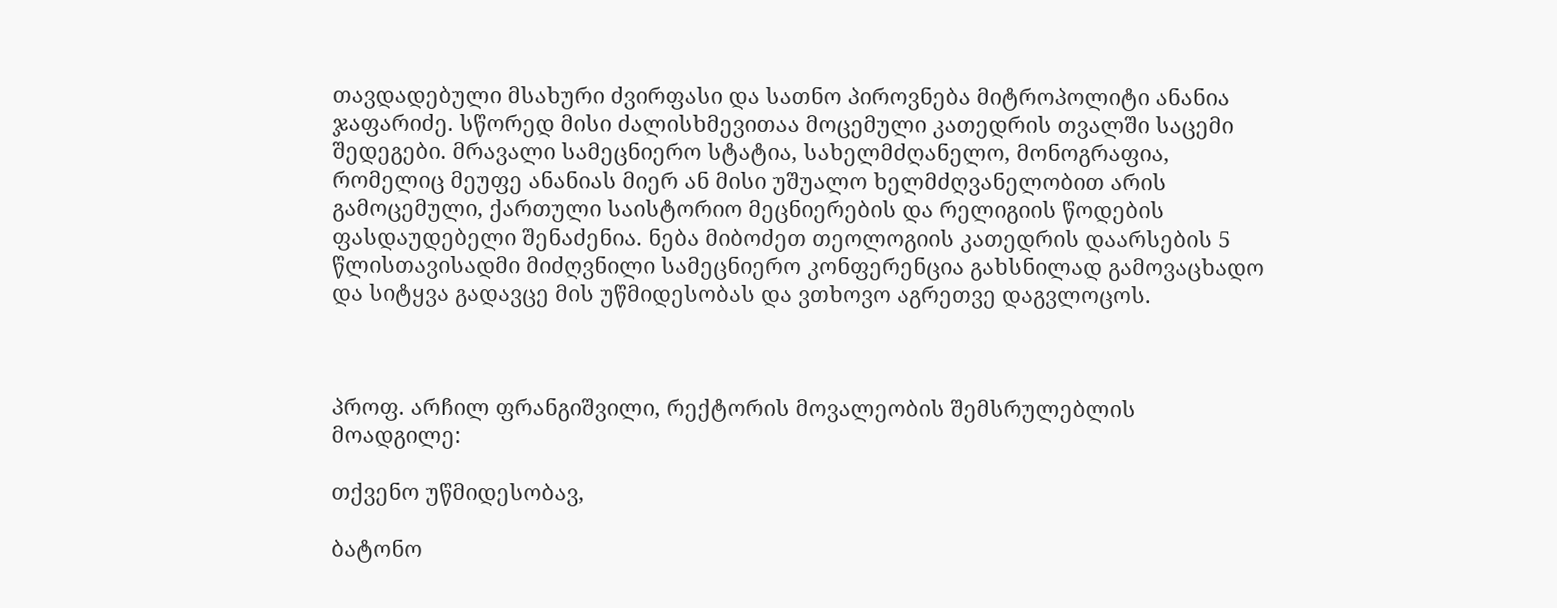თავდადებული მსახური ძვირფასი და სათნო პიროვნება მიტროპოლიტი ანანია ჯაფარიძე. სწორედ მისი ძალისხმევითაა მოცემული კათედრის თვალში საცემი შედეგები. მრავალი სამეცნიერო სტატია, სახელმძღანელო, მონოგრაფია, რომელიც მეუფე ანანიას მიერ ან მისი უშუალო ხელმძღვანელობით არის გამოცემული, ქართული საისტორიო მეცნიერების და რელიგიის წოდების ფასდაუდებელი შენაძენია. ნება მიბოძეთ თეოლოგიის კათედრის დაარსების 5 წლისთავისადმი მიძღვნილი სამეცნიერო კონფერენცია გახსნილად გამოვაცხადო და სიტყვა გადავცე მის უწმიდესობას და ვთხოვო აგრეთვე დაგვლოცოს.



პროფ. არჩილ ფრანგიშვილი, რექტორის მოვალეობის შემსრულებლის მოადგილე:

თქვენო უწმიდესობავ,

ბატონო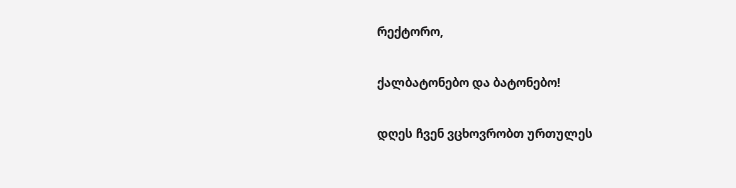რექტორო,

ქალბატონებო და ბატონებო!

დღეს ჩვენ ვცხოვრობთ ურთულეს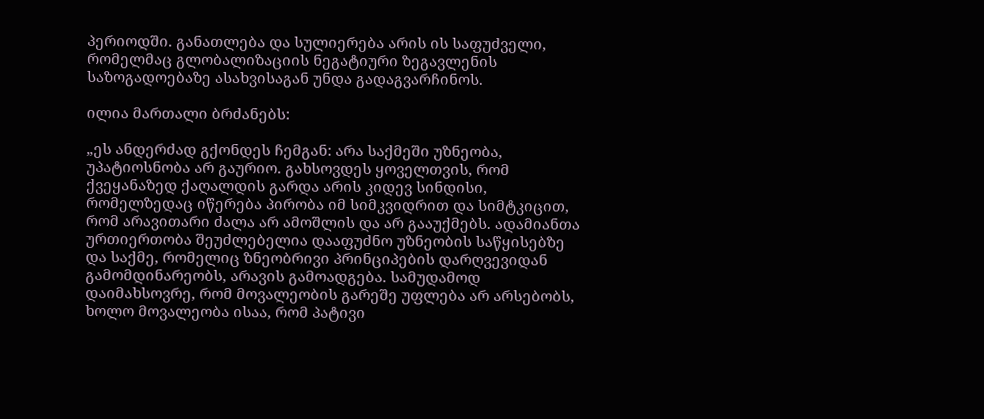პერიოდში. განათლება და სულიერება არის ის საფუძველი, რომელმაც გლობალიზაციის ნეგატიური ზეგავლენის საზოგადოებაზე ასახვისაგან უნდა გადაგვარჩინოს.

ილია მართალი ბრძანებს:

„ეს ანდერძად გქონდეს ჩემგან: არა საქმეში უზნეობა, უპატიოსნობა არ გაურიო. გახსოვდეს ყოველთვის, რომ ქვეყანაზედ ქაღალდის გარდა არის კიდევ სინდისი, რომელზედაც იწერება პირობა იმ სიმკვიდრით და სიმტკიცით, რომ არავითარი ძალა არ ამოშლის და არ გააუქმებს. ადამიანთა ურთიერთობა შეუძლებელია დააფუძნო უზნეობის საწყისებზე და საქმე, რომელიც ზნეობრივი პრინციპების დარღვევიდან გამომდინარეობს, არავის გამოადგება. სამუდამოდ დაიმახსოვრე, რომ მოვალეობის გარეშე უფლება არ არსებობს, ხოლო მოვალეობა ისაა, რომ პატივი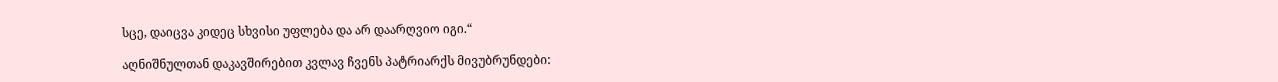სცე, დაიცვა კიდეც სხვისი უფლება და არ დაარღვიო იგი.“

აღნიშნულთან დაკავშირებით კვლავ ჩვენს პატრიარქს მივუბრუნდები: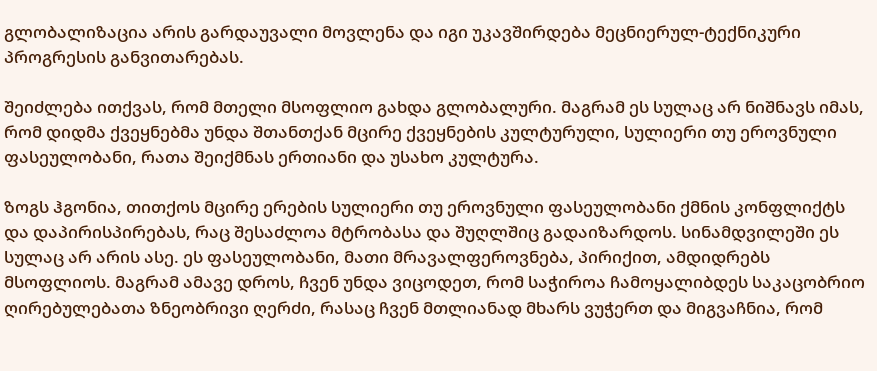გლობალიზაცია არის გარდაუვალი მოვლენა და იგი უკავშირდება მეცნიერულ-ტექნიკური პროგრესის განვითარებას.

შეიძლება ითქვას, რომ მთელი მსოფლიო გახდა გლობალური. მაგრამ ეს სულაც არ ნიშნავს იმას, რომ დიდმა ქვეყნებმა უნდა შთანთქან მცირე ქვეყნების კულტურული, სულიერი თუ ეროვნული ფასეულობანი, რათა შეიქმნას ერთიანი და უსახო კულტურა.

ზოგს ჰგონია, თითქოს მცირე ერების სულიერი თუ ეროვნული ფასეულობანი ქმნის კონფლიქტს და დაპირისპირებას, რაც შესაძლოა მტრობასა და შუღლშიც გადაიზარდოს. სინამდვილეში ეს სულაც არ არის ასე. ეს ფასეულობანი, მათი მრავალფეროვნება, პირიქით, ამდიდრებს მსოფლიოს. მაგრამ ამავე დროს, ჩვენ უნდა ვიცოდეთ, რომ საჭიროა ჩამოყალიბდეს საკაცობრიო ღირებულებათა ზნეობრივი ღერძი, რასაც ჩვენ მთლიანად მხარს ვუჭერთ და მიგვაჩნია, რომ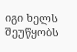იგი ხელს შეუწყობს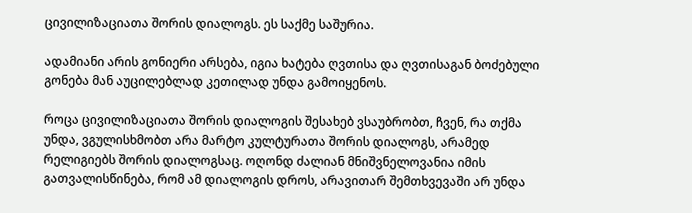ცივილიზაციათა შორის დიალოგს. ეს საქმე საშურია.

ადამიანი არის გონიერი არსება, იგია ხატება ღვთისა და ღვთისაგან ბოძებული გონება მან აუცილებლად კეთილად უნდა გამოიყენოს.

როცა ცივილიზაციათა შორის დიალოგის შესახებ ვსაუბრობთ, ჩვენ, რა თქმა უნდა, ვგულისხმობთ არა მარტო კულტურათა შორის დიალოგს, არამედ რელიგიებს შორის დიალოგსაც. ოღონდ ძალიან მნიშვნელოვანია იმის გათვალისწინება, რომ ამ დიალოგის დროს, არავითარ შემთხვევაში არ უნდა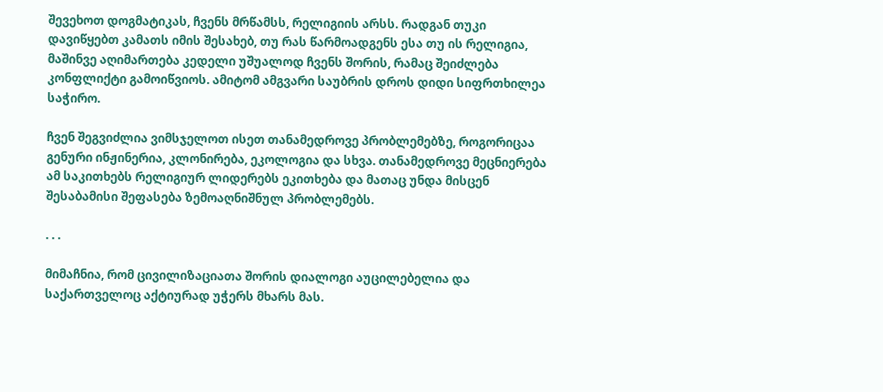შევეხოთ დოგმატიკას, ჩვენს მრწამსს, რელიგიის არსს. რადგან თუკი დავიწყებთ კამათს იმის შესახებ, თუ რას წარმოადგენს ესა თუ ის რელიგია, მაშინვე აღიმართება კედელი უშუალოდ ჩვენს შორის, რამაც შეიძლება კონფლიქტი გამოიწვიოს. ამიტომ ამგვარი საუბრის დროს დიდი სიფრთხილეა საჭირო.

ჩვენ შეგვიძლია ვიმსჯელოთ ისეთ თანამედროვე პრობლემებზე, როგორიცაა გენური ინჟინერია, კლონირება, ეკოლოგია და სხვა. თანამედროვე მეცნიერება ამ საკითხებს რელიგიურ ლიდერებს ეკითხება და მათაც უნდა მისცენ შესაბამისი შეფასება ზემოაღნიშნულ პრობლემებს.

. . .

მიმაჩნია, რომ ცივილიზაციათა შორის დიალოგი აუცილებელია და საქართველოც აქტიურად უჭერს მხარს მას.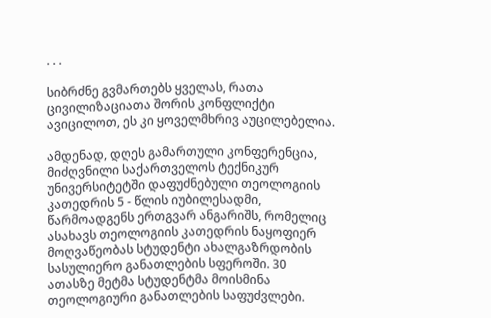. . .

სიბრძნე გვმართებს ყველას, რათა ცივილიზაციათა შორის კონფლიქტი ავიცილოთ, ეს კი ყოველმხრივ აუცილებელია.

ამდენად, დღეს გამართული კონფერენცია, მიძღვნილი საქართველოს ტექნიკურ უნივერსიტეტში დაფუძნებული თეოლოგიის კათედრის 5 - წლის იუბილესადმი, წარმოადგენს ერთგვარ ანგარიშს, რომელიც ასახავს თეოლოგიის კათედრის ნაყოფიერ მოღვაწეობას სტუდენტი ახალგაზრდობის სასულიერო განათლების სფეროში. 30 ათასზე მეტმა სტუდენტმა მოისმინა თეოლოგიური განათლების საფუძვლები.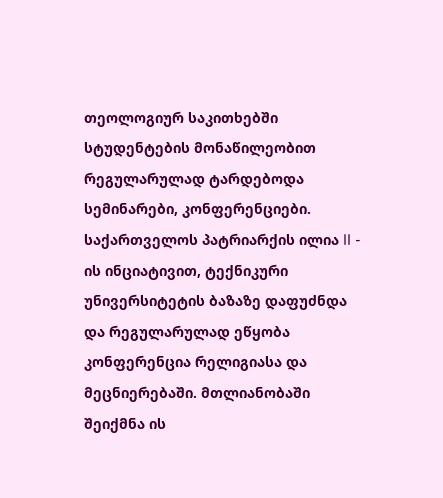თეოლოგიურ საკითხებში სტუდენტების მონაწილეობით რეგულარულად ტარდებოდა სემინარები, კონფერენციები. საქართველოს პატრიარქის ილია II - ის ინციატივით, ტექნიკური უნივერსიტეტის ბაზაზე დაფუძნდა და რეგულარულად ეწყობა კონფერენცია რელიგიასა და მეცნიერებაში. მთლიანობაში შეიქმნა ის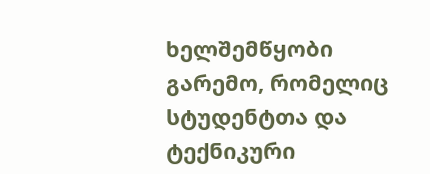ხელშემწყობი გარემო, რომელიც სტუდენტთა და ტექნიკური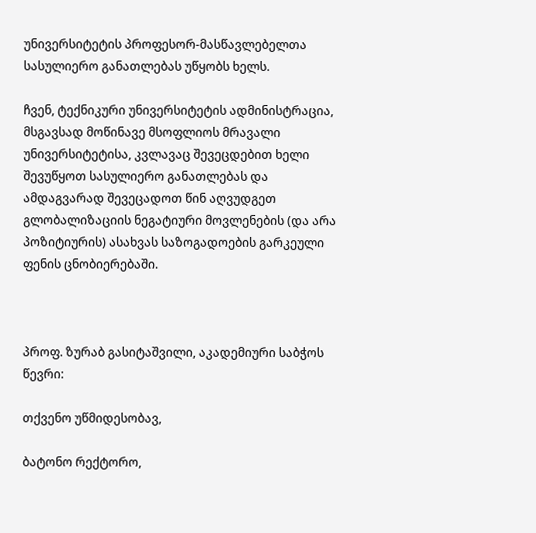უნივერსიტეტის პროფესორ-მასწავლებელთა სასულიერო განათლებას უწყობს ხელს.

ჩვენ, ტექნიკური უნივერსიტეტის ადმინისტრაცია, მსგავსად მოწინავე მსოფლიოს მრავალი უნივერსიტეტისა, კვლავაც შევეცდებით ხელი შევუწყოთ სასულიერო განათლებას და ამდაგვარად შევეცადოთ წინ აღვუდგეთ გლობალიზაციის ნეგატიური მოვლენების (და არა პოზიტიურის) ასახვას საზოგადოების გარკეული ფენის ცნობიერებაში.



პროფ. ზურაბ გასიტაშვილი, აკადემიური საბჭოს წევრი:

თქვენო უწმიდესობავ,

ბატონო რექტორო,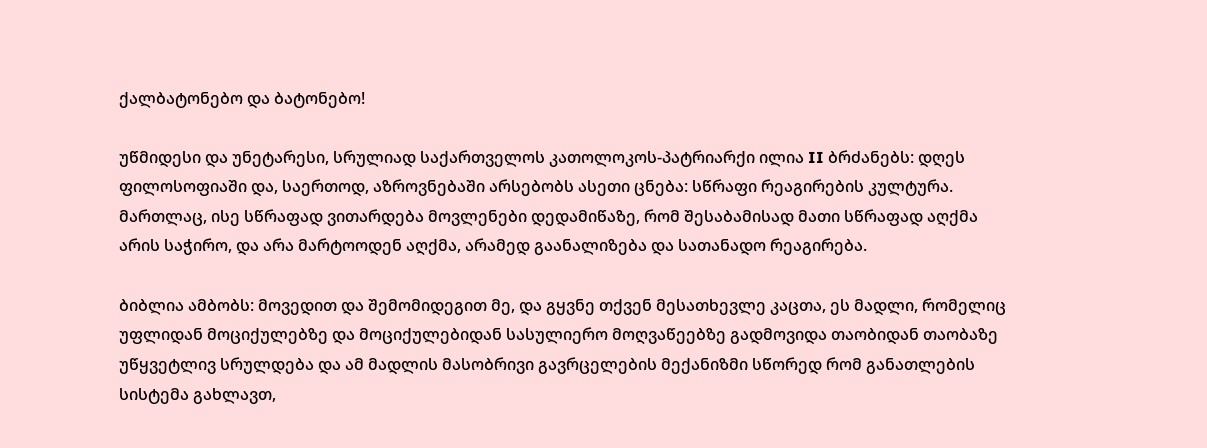ქალბატონებო და ბატონებო!

უწმიდესი და უნეტარესი, სრულიად საქართველოს კათოლოკოს-პატრიარქი ილია II ბრძანებს: დღეს ფილოსოფიაში და, საერთოდ, აზროვნებაში არსებობს ასეთი ცნება: სწრაფი რეაგირების კულტურა. მართლაც, ისე სწრაფად ვითარდება მოვლენები დედამიწაზე, რომ შესაბამისად მათი სწრაფად აღქმა არის საჭირო, და არა მარტოოდენ აღქმა, არამედ გაანალიზება და სათანადო რეაგირება.

ბიბლია ამბობს: მოვედით და შემომიდეგით მე, და გყვნე თქვენ მესათხევლე კაცთა, ეს მადლი, რომელიც უფლიდან მოციქულებზე და მოციქულებიდან სასულიერო მოღვაწეებზე გადმოვიდა თაობიდან თაობაზე უწყვეტლივ სრულდება და ამ მადლის მასობრივი გავრცელების მექანიზმი სწორედ რომ განათლების სისტემა გახლავთ,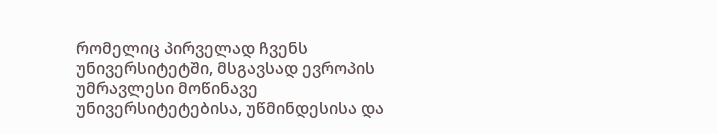რომელიც პირველად ჩვენს უნივერსიტეტში, მსგავსად ევროპის უმრავლესი მოწინავე უნივერსიტეტებისა, უწმინდესისა და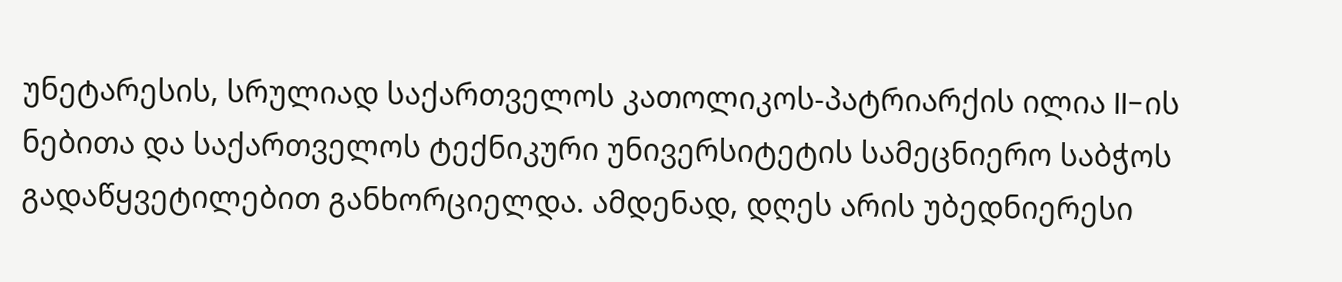უნეტარესის, სრულიად საქართველოს კათოლიკოს-პატრიარქის ილია II-ის ნებითა და საქართველოს ტექნიკური უნივერსიტეტის სამეცნიერო საბჭოს გადაწყვეტილებით განხორციელდა. ამდენად, დღეს არის უბედნიერესი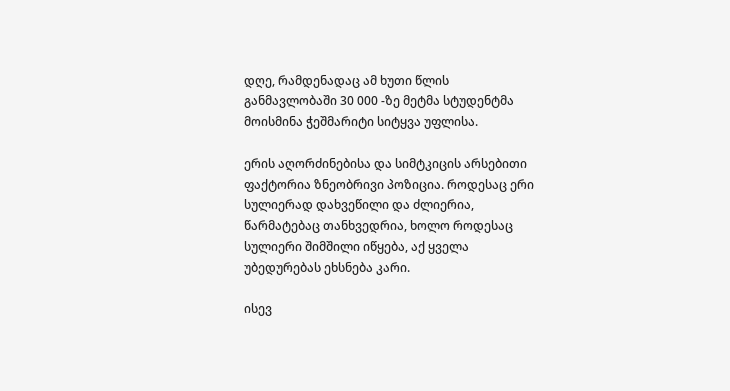დღე, რამდენადაც ამ ხუთი წლის განმავლობაში 30 000 -ზე მეტმა სტუდენტმა მოისმინა ჭეშმარიტი სიტყვა უფლისა.

ერის აღორძინებისა და სიმტკიცის არსებითი ფაქტორია ზნეობრივი პოზიცია. როდესაც ერი სულიერად დახვეწილი და ძლიერია, წარმატებაც თანხვედრია, ხოლო როდესაც სულიერი შიმშილი იწყება, აქ ყველა უბედურებას ეხსნება კარი.

ისევ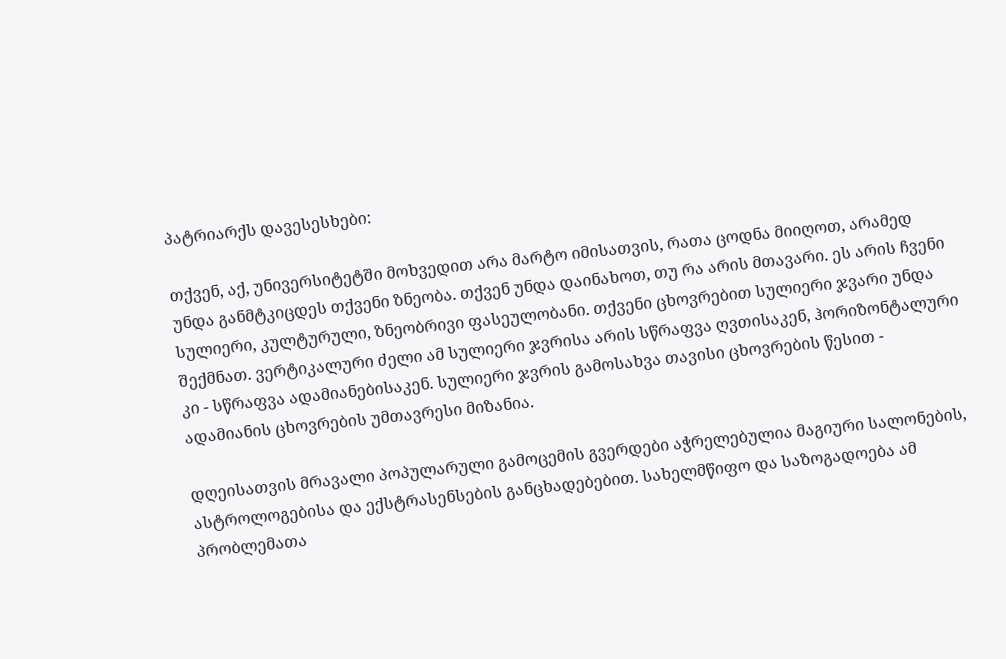პატრიარქს დავესესხები:

თქვენ, აქ, უნივერსიტეტში მოხვედით არა მარტო იმისათვის, რათა ცოდნა მიიღოთ, არამედ უნდა განმტკიცდეს თქვენი ზნეობა. თქვენ უნდა დაინახოთ, თუ რა არის მთავარი. ეს არის ჩვენი სულიერი, კულტურული, ზნეობრივი ფასეულობანი. თქვენი ცხოვრებით სულიერი ჯვარი უნდა შექმნათ. ვერტიკალური ძელი ამ სულიერი ჯვრისა არის სწრაფვა ღვთისაკენ, ჰორიზონტალური კი - სწრაფვა ადამიანებისაკენ. სულიერი ჯვრის გამოსახვა თავისი ცხოვრების წესით - ადამიანის ცხოვრების უმთავრესი მიზანია.

დღეისათვის მრავალი პოპულარული გამოცემის გვერდები აჭრელებულია მაგიური სალონების, ასტროლოგებისა და ექსტრასენსების განცხადებებით. სახელმწიფო და საზოგადოება ამ პრობლემათა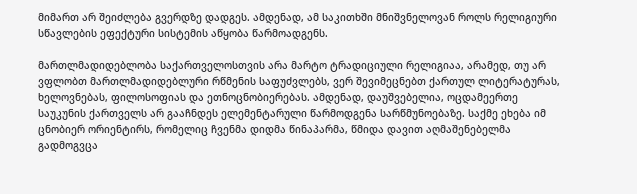მიმართ არ შეიძლება გვერდზე დადგეს. ამდენად, ამ საკითხში მნიშვნელოვან როლს რელიგიური სწავლების ეფექტური სისტემის აწყობა წარმოადგენს.

მართლმადიდებლობა საქართველოსთვის არა მარტო ტრადიციული რელიგიაა, არამედ, თუ არ ვფლობთ მართლმადიდებლური რწმენის საფუძვლებს, ვერ შევიმეცნებთ ქართულ ლიტერატურას, ხელოვნებას, ფილოსოფიას და ეთნოცნობიერებას. ამდენად, დაუშვებელია, ოცდამეერთე საუკუნის ქართველს არ გააჩნდეს ელემენტარული წარმოდგენა სარწმუნოებაზე. საქმე ეხება იმ ცნობიერ ორიენტირს, რომელიც ჩვენმა დიდმა წინაპარმა, წმიდა დავით აღმაშენებელმა გადმოგვცა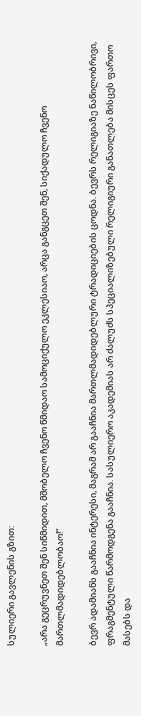სულიერი გავლენის გზით:

„არა გეცრუვნეთ შენ სიწმიდით, მშობელო ჩვენო წმიდაო სამოციქულო ეკლესიაო, არცა განგცეთ შენ, სიქადულო ჩვენო მართლმადიდებლობაო!“

ბევრ ადამიანს გააჩნია ინტერესი, მაგრამ არ გააჩნია მართლმადიდებლური ტრადიციების ცოდნა. ბევრს რელიგიაზე ნაწილობრივი, ფრაგმენტული წარმოდგენა გააჩნია. სასულიერო აკადემიას არ ძალუძს სპეციალიზებული რელიგიური განათლება მისცეს ფართო მასებს და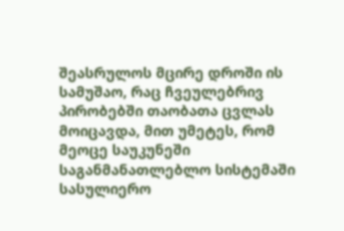შეასრულოს მცირე დროში ის სამუშაო, რაც ჩვეულებრივ პირობებში თაობათა ცვლას მოიცავდა, მით უმეტეს, რომ მეოცე საუკუნეში საგანმანათლებლო სისტემაში სასულიერო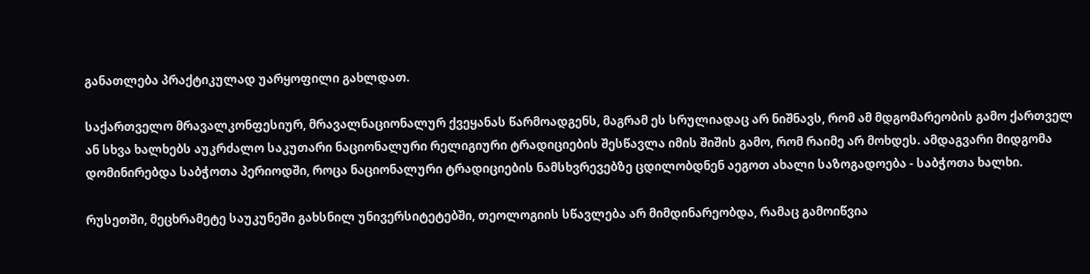განათლება პრაქტიკულად უარყოფილი გახლდათ.

საქართველო მრავალკონფესიურ, მრავალნაციონალურ ქვეყანას წარმოადგენს, მაგრამ ეს სრულიადაც არ ნიშნავს, რომ ამ მდგომარეობის გამო ქართველ ან სხვა ხალხებს აუკრძალო საკუთარი ნაციონალური რელიგიური ტრადიციების შესწავლა იმის შიშის გამო, რომ რაიმე არ მოხდეს. ამდაგვარი მიდგომა დომინირებდა საბჭოთა პერიოდში, როცა ნაციონალური ტრადიციების ნამსხვრევებზე ცდილობდნენ აეგოთ ახალი საზოგადოება - საბჭოთა ხალხი.

რუსეთში, მეცხრამეტე საუკუნეში გახსნილ უნივერსიტეტებში, თეოლოგიის სწავლება არ მიმდინარეობდა, რამაც გამოიწვია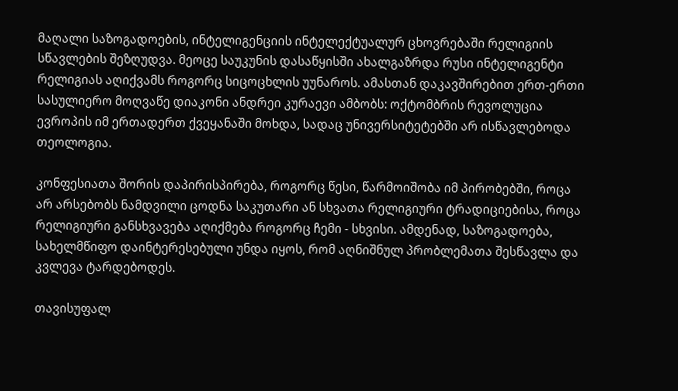მაღალი საზოგადოების, ინტელიგენციის ინტელექტუალურ ცხოვრებაში რელიგიის სწავლების შეზღუდვა. მეოცე საუკუნის დასაწყისში ახალგაზრდა რუსი ინტელიგენტი რელიგიას აღიქვამს როგორც სიცოცხლის უუნაროს. ამასთან დაკავშირებით ერთ-ერთი სასულიერო მოღვაწე დიაკონი ანდრეი კურაევი ამბობს: ოქტომბრის რევოლუცია ევროპის იმ ერთადერთ ქვეყანაში მოხდა, სადაც უნივერსიტეტებში არ ისწავლებოდა თეოლოგია.

კონფესიათა შორის დაპირისპირება, როგორც წესი, წარმოიშობა იმ პირობებში, როცა არ არსებობს ნამდვილი ცოდნა საკუთარი ან სხვათა რელიგიური ტრადიციებისა, როცა რელიგიური განსხვავება აღიქმება როგორც ჩემი - სხვისი. ამდენად, საზოგადოება, სახელმწიფო დაინტერესებული უნდა იყოს, რომ აღნიშნულ პრობლემათა შესწავლა და კვლევა ტარდებოდეს.

თავისუფალ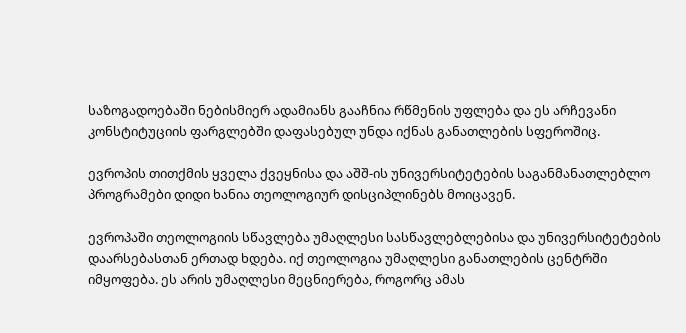საზოგადოებაში ნებისმიერ ადამიანს გააჩნია რწმენის უფლება და ეს არჩევანი კონსტიტუციის ფარგლებში დაფასებულ უნდა იქნას განათლების სფეროშიც.

ევროპის თითქმის ყველა ქვეყნისა და აშშ-ის უნივერსიტეტების საგანმანათლებლო პროგრამები დიდი ხანია თეოლოგიურ დისციპლინებს მოიცავენ.

ევროპაში თეოლოგიის სწავლება უმაღლესი სასწავლებლებისა და უნივერსიტეტების დაარსებასთან ერთად ხდება. იქ თეოლოგია უმაღლესი განათლების ცენტრში იმყოფება. ეს არის უმაღლესი მეცნიერება, როგორც ამას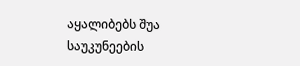აყალიბებს შუა საუკუნეების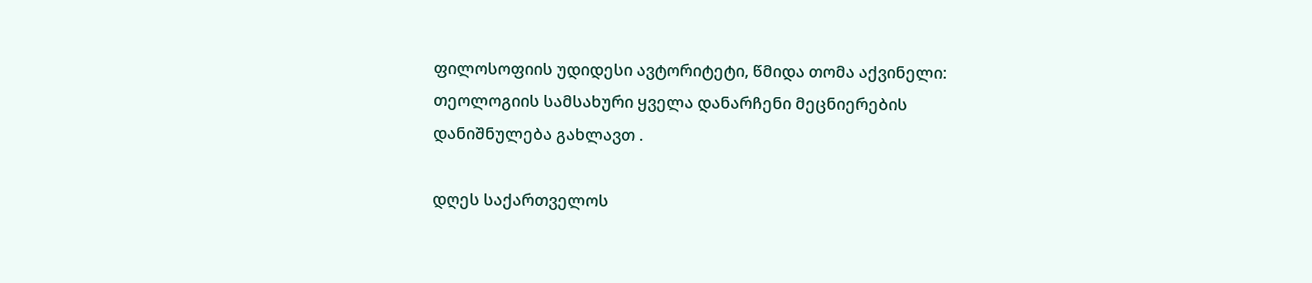ფილოსოფიის უდიდესი ავტორიტეტი, წმიდა თომა აქვინელი: თეოლოგიის სამსახური ყველა დანარჩენი მეცნიერების დანიშნულება გახლავთ .

დღეს საქართველოს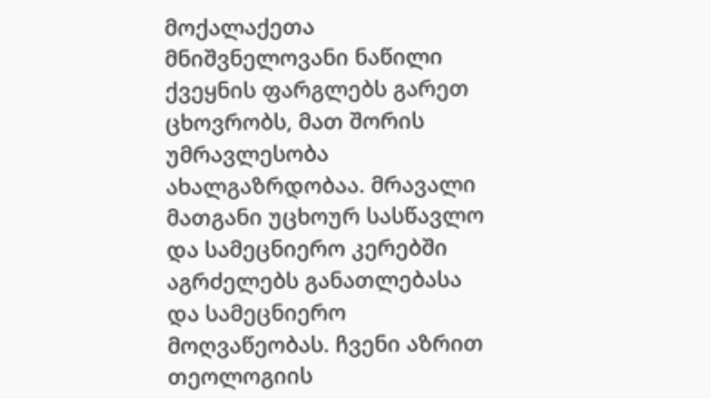მოქალაქეთა მნიშვნელოვანი ნაწილი ქვეყნის ფარგლებს გარეთ ცხოვრობს, მათ შორის უმრავლესობა ახალგაზრდობაა. მრავალი მათგანი უცხოურ სასწავლო და სამეცნიერო კერებში აგრძელებს განათლებასა და სამეცნიერო მოღვაწეობას. ჩვენი აზრით თეოლოგიის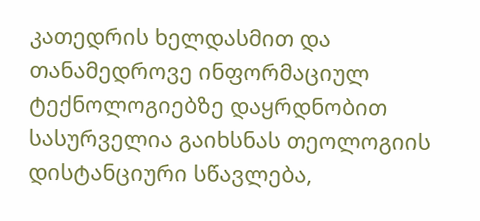კათედრის ხელდასმით და თანამედროვე ინფორმაციულ ტექნოლოგიებზე დაყრდნობით სასურველია გაიხსნას თეოლოგიის დისტანციური სწავლება,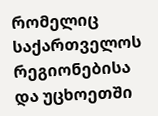რომელიც საქართველოს რეგიონებისა და უცხოეთში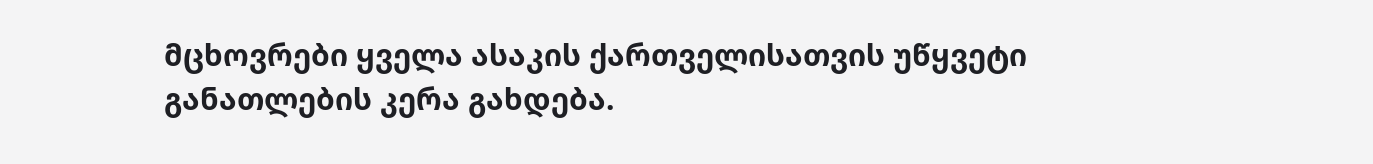მცხოვრები ყველა ასაკის ქართველისათვის უწყვეტი განათლების კერა გახდება.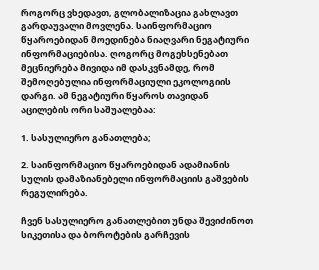როგორც ვხედავთ, გლობალიზაცია გახლავთ გარდაუვალი მოვლენა. საინფორმაციო წყაროებიდან მოედინება ნიაღვარი ნეგატიური ინფორმაციებისა. ღოგორც მოგეხსენებათ მეცნიერება მივიდა იმ დასკვნამდე, რომ შემოღებულია ინფორმაციული ეკოლოგიის დარგი. ამ ნეგატიური წყაროს თავიდან აცილების ორი საშუალებაა:

1. სასულიერო განათლება;

2. საინფორმაციო წყაროებიდან ადამიანის სულის დამაზიანებელი ინფორმაციის გაშვების რეგულირება.

ჩვენ სასულიერო განათლებით უნდა შევიძინოთ სიკეთისა და ბოროტების გარჩევის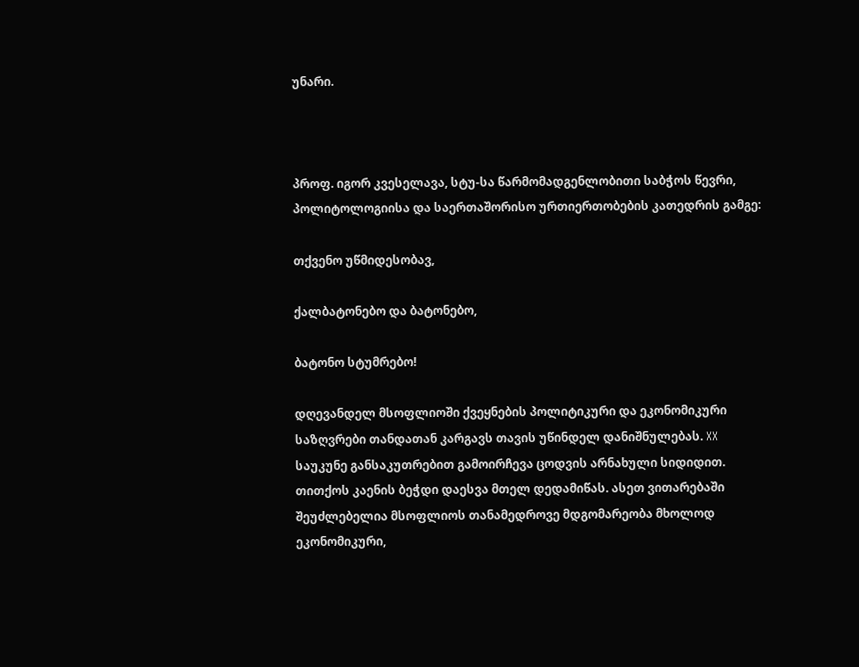უნარი.



პროფ. იგორ კვესელავა, სტუ-სა წარმომადგენლობითი საბჭოს წევრი, პოლიტოლოგიისა და საერთაშორისო ურთიერთობების კათედრის გამგე:

თქვენო უწმიდესობავ,

ქალბატონებო და ბატონებო,

ბატონო სტუმრებო!

დღევანდელ მსოფლიოში ქვეყნების პოლიტიკური და ეკონომიკური საზღვრები თანდათან კარგავს თავის უწინდელ დანიშნულებას. XX საუკუნე განსაკუთრებით გამოირჩევა ცოდვის არნახული სიდიდით. თითქოს კაენის ბეჭდი დაესვა მთელ დედამიწას. ასეთ ვითარებაში შეუძლებელია მსოფლიოს თანამედროვე მდგომარეობა მხოლოდ ეკონომიკური,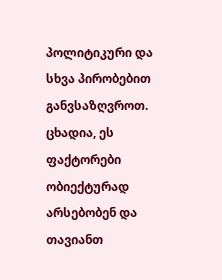პოლიტიკური და სხვა პირობებით განვსაზღვროთ. ცხადია, ეს ფაქტორები ობიექტურად არსებობენ და თავიანთ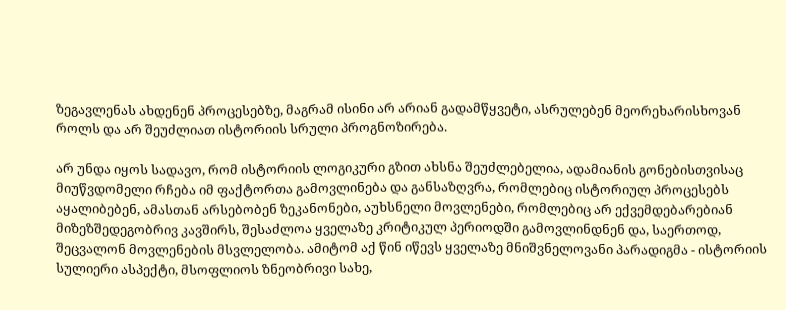ზეგავლენას ახდენენ პროცესებზე, მაგრამ ისინი არ არიან გადამწყვეტი, ასრულებენ მეორეხარისხოვან როლს და არ შეუძლიათ ისტორიის სრული პროგნოზირება.

არ უნდა იყოს სადავო, რომ ისტორიის ლოგიკური გზით ახსნა შეუძლებელია, ადამიანის გონებისთვისაც მიუწვდომელი რჩება იმ ფაქტორთა გამოვლინება და განსაზღვრა, რომლებიც ისტორიულ პროცესებს აყალიბებენ, ამასთან არსებობენ ზეკანონები, აუხსნელი მოვლენები, რომლებიც არ ექვემდებარებიან მიზეზშედეგობრივ კავშირს, შესაძლოა ყველაზე კრიტიკულ პერიოდში გამოვლინდნენ და, საერთოდ, შეცვალონ მოვლენების მსვლელობა. ამიტომ აქ წინ იწევს ყველაზე მნიშვნელოვანი პარადიგმა - ისტორიის სულიერი ასპექტი, მსოფლიოს ზნეობრივი სახე,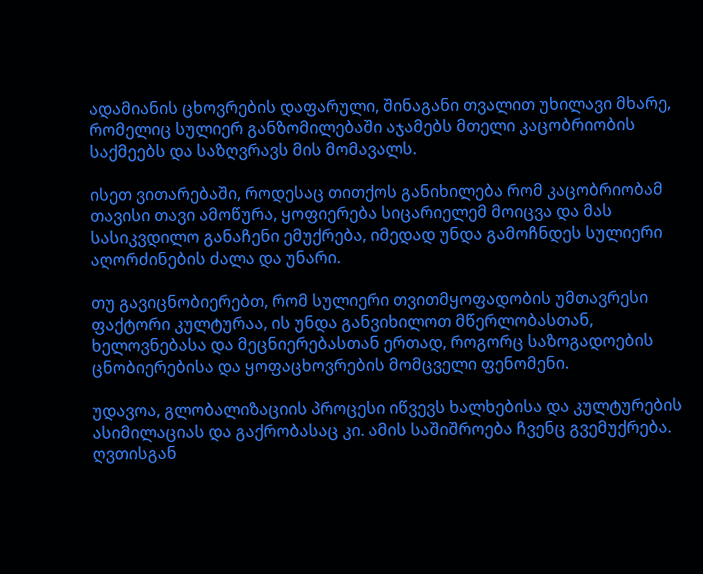ადამიანის ცხოვრების დაფარული, შინაგანი თვალით უხილავი მხარე, რომელიც სულიერ განზომილებაში აჯამებს მთელი კაცობრიობის საქმეებს და საზღვრავს მის მომავალს.

ისეთ ვითარებაში, როდესაც თითქოს განიხილება რომ კაცობრიობამ თავისი თავი ამოწურა, ყოფიერება სიცარიელემ მოიცვა და მას სასიკვდილო განაჩენი ემუქრება, იმედად უნდა გამოჩნდეს სულიერი აღორძინების ძალა და უნარი.

თუ გავიცნობიერებთ, რომ სულიერი თვითმყოფადობის უმთავრესი ფაქტორი კულტურაა, ის უნდა განვიხილოთ მწერლობასთან, ხელოვნებასა და მეცნიერებასთან ერთად, როგორც საზოგადოების ცნობიერებისა და ყოფაცხოვრების მომცველი ფენომენი.

უდავოა, გლობალიზაციის პროცესი იწვევს ხალხებისა და კულტურების ასიმილაციას და გაქრობასაც კი. ამის საშიშროება ჩვენც გვემუქრება. ღვთისგან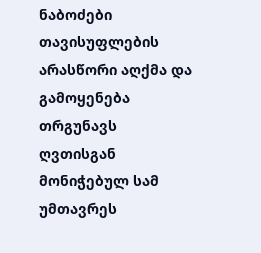ნაბოძები თავისუფლების არასწორი აღქმა და გამოყენება თრგუნავს ღვთისგან მონიჭებულ სამ უმთავრეს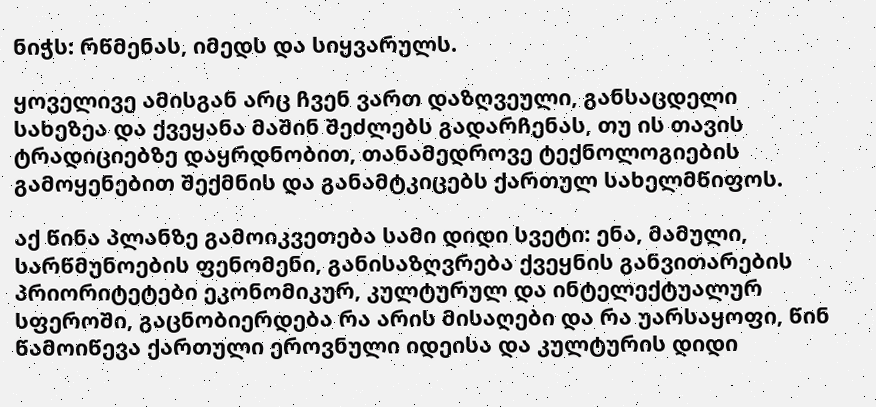ნიჭს: რწმენას, იმედს და სიყვარულს.

ყოველივე ამისგან არც ჩვენ ვართ დაზღვეული, განსაცდელი სახეზეა და ქვეყანა მაშინ შეძლებს გადარჩენას, თუ ის თავის ტრადიციებზე დაყრდნობით, თანამედროვე ტექნოლოგიების გამოყენებით შექმნის და განამტკიცებს ქართულ სახელმწიფოს.

აქ წინა პლანზე გამოიკვეთება სამი დიდი სვეტი: ენა, მამული, სარწმუნოების ფენომენი, განისაზღვრება ქვეყნის განვითარების პრიორიტეტები ეკონომიკურ, კულტურულ და ინტელექტუალურ სფეროში, გაცნობიერდება რა არის მისაღები და რა უარსაყოფი, წინ წამოიწევა ქართული ეროვნული იდეისა და კულტურის დიდი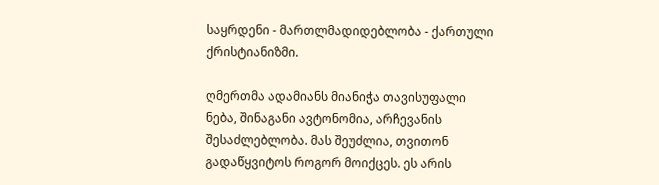საყრდენი - მართლმადიდებლობა - ქართული ქრისტიანიზმი.

ღმერთმა ადამიანს მიანიჭა თავისუფალი ნება, შინაგანი ავტონომია, არჩევანის შესაძლებლობა. მას შეუძლია, თვითონ გადაწყვიტოს როგორ მოიქცეს. ეს არის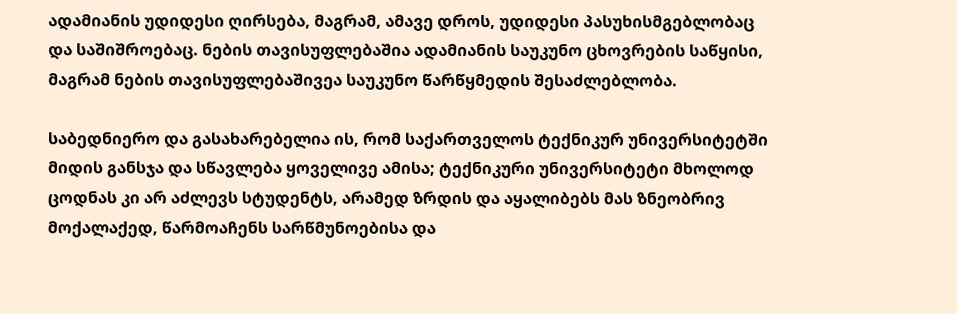ადამიანის უდიდესი ღირსება, მაგრამ, ამავე დროს, უდიდესი პასუხისმგებლობაც და საშიშროებაც. ნების თავისუფლებაშია ადამიანის საუკუნო ცხოვრების საწყისი, მაგრამ ნების თავისუფლებაშივეა საუკუნო წარწყმედის შესაძლებლობა.

საბედნიერო და გასახარებელია ის, რომ საქართველოს ტექნიკურ უნივერსიტეტში მიდის განსჯა და სწავლება ყოველივე ამისა; ტექნიკური უნივერსიტეტი მხოლოდ ცოდნას კი არ აძლევს სტუდენტს, არამედ ზრდის და აყალიბებს მას ზნეობრივ მოქალაქედ, წარმოაჩენს სარწმუნოებისა და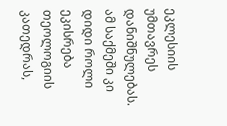ეკლესიის უმთავრეს დანიშნულებას. ამ საქმეში კი დიდი როლი ეკისრება თეოლოგიის კათედრას,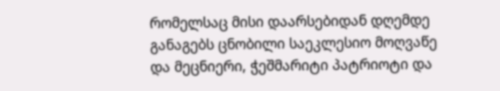რომელსაც მისი დაარსებიდან დღემდე განაგებს ცნობილი საეკლესიო მოღვაწე და მეცნიერი, ჭეშმარიტი პატრიოტი და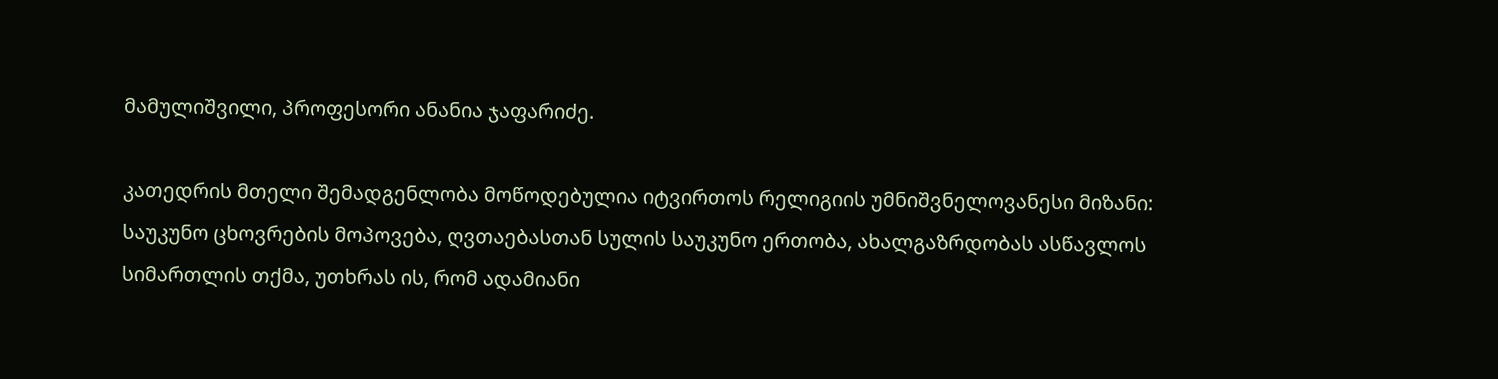მამულიშვილი, პროფესორი ანანია ჯაფარიძე.

კათედრის მთელი შემადგენლობა მოწოდებულია იტვირთოს რელიგიის უმნიშვნელოვანესი მიზანი: საუკუნო ცხოვრების მოპოვება, ღვთაებასთან სულის საუკუნო ერთობა, ახალგაზრდობას ასწავლოს სიმართლის თქმა, უთხრას ის, რომ ადამიანი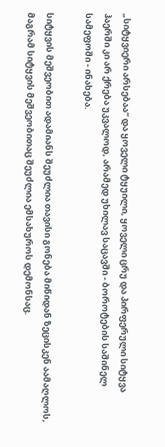„სიტყვიერი არსებაა“ და ყოველი ტყუილი, ყოველი ცრუ და პირფერული სიტყვა ჰაერში კი არ ქრება უკვალოდ, არამედ უხილავ საცავში - ბოროტების საშინელ სამეფოში - ინახება.

სიტყვის მეშვეობით ადამიანს შეუძლია თავისი გონება მიწიდან ზეცისკენ აამაღლოს, მაგრამ სიტყვის მეშვეობითაც შეუძლია ემსახუროს დემონსაც.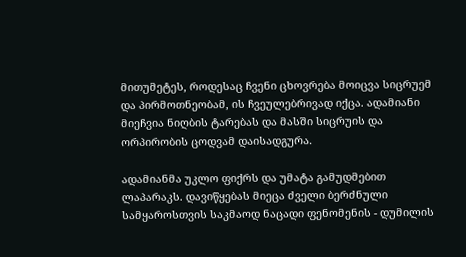მითუმეტეს, როდესაც ჩვენი ცხოვრება მოიცვა სიცრუემ და პირმოთნეობამ, ის ჩვეულებრივად იქცა. ადამიანი მიეჩვია ნიღბის ტარებას და მასში სიცრუის და ორპირობის ცოდვამ დაისადგურა.

ადამიანმა უკლო ფიქრს და უმატა გამუდმებით ლაპარაკს. დავიწყებას მიეცა ძველი ბერძნული სამყაროსთვის საკმაოდ ნაცადი ფენომენის - დუმილის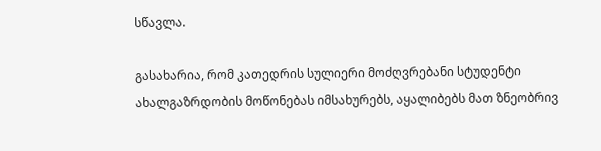სწავლა.

გასახარია, რომ კათედრის სულიერი მოძღვრებანი სტუდენტი ახალგაზრდობის მოწონებას იმსახურებს, აყალიბებს მათ ზნეობრივ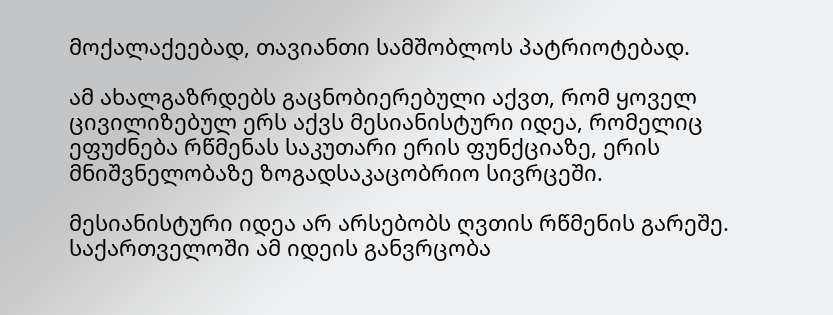მოქალაქეებად, თავიანთი სამშობლოს პატრიოტებად.

ამ ახალგაზრდებს გაცნობიერებული აქვთ, რომ ყოველ ცივილიზებულ ერს აქვს მესიანისტური იდეა, რომელიც ეფუძნება რწმენას საკუთარი ერის ფუნქციაზე, ერის მნიშვნელობაზე ზოგადსაკაცობრიო სივრცეში.

მესიანისტური იდეა არ არსებობს ღვთის რწმენის გარეშე. საქართველოში ამ იდეის განვრცობა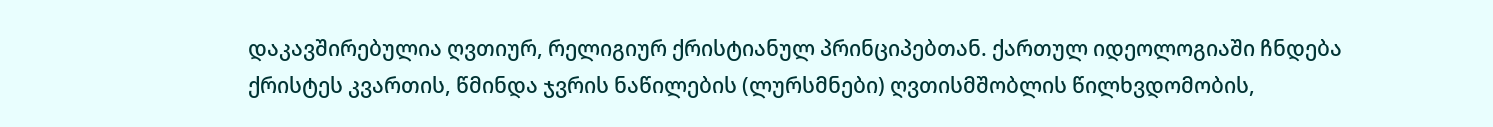დაკავშირებულია ღვთიურ, რელიგიურ ქრისტიანულ პრინციპებთან. ქართულ იდეოლოგიაში ჩნდება ქრისტეს კვართის, წმინდა ჯვრის ნაწილების (ლურსმნები) ღვთისმშობლის წილხვდომობის,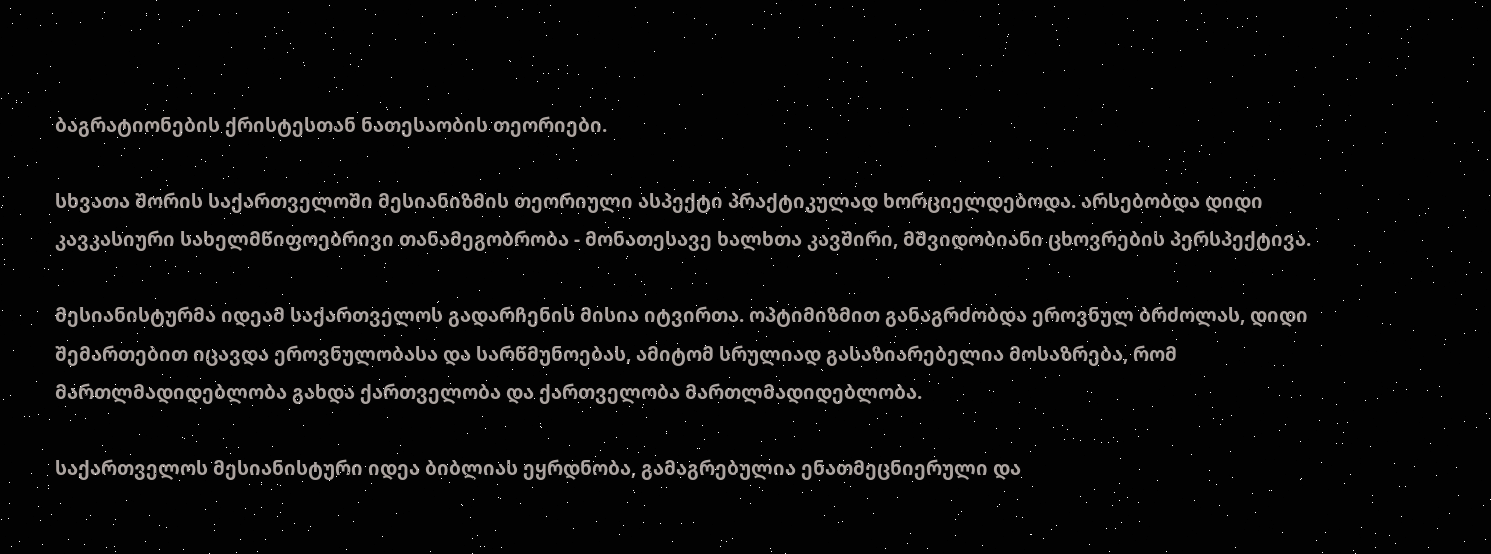ბაგრატიონების ქრისტესთან ნათესაობის თეორიები.

სხვათა შორის საქართველოში მესიანიზმის თეორიული ასპექტი პრაქტიკულად ხორციელდებოდა. არსებობდა დიდი კავკასიური სახელმწიფოებრივი თანამეგობრობა - მონათესავე ხალხთა კავშირი, მშვიდობიანი ცხოვრების პერსპექტივა.

მესიანისტურმა იდეამ საქართველოს გადარჩენის მისია იტვირთა. ოპტიმიზმით განაგრძობდა ეროვნულ ბრძოლას, დიდი შემართებით იცავდა ეროვნულობასა და სარწმუნოებას, ამიტომ სრულიად გასაზიარებელია მოსაზრება, რომ მართლმადიდებლობა გახდა ქართველობა და ქართველობა მართლმადიდებლობა.

საქართველოს მესიანისტური იდეა ბიბლიას ეყრდნობა, გამაგრებულია ენათმეცნიერული და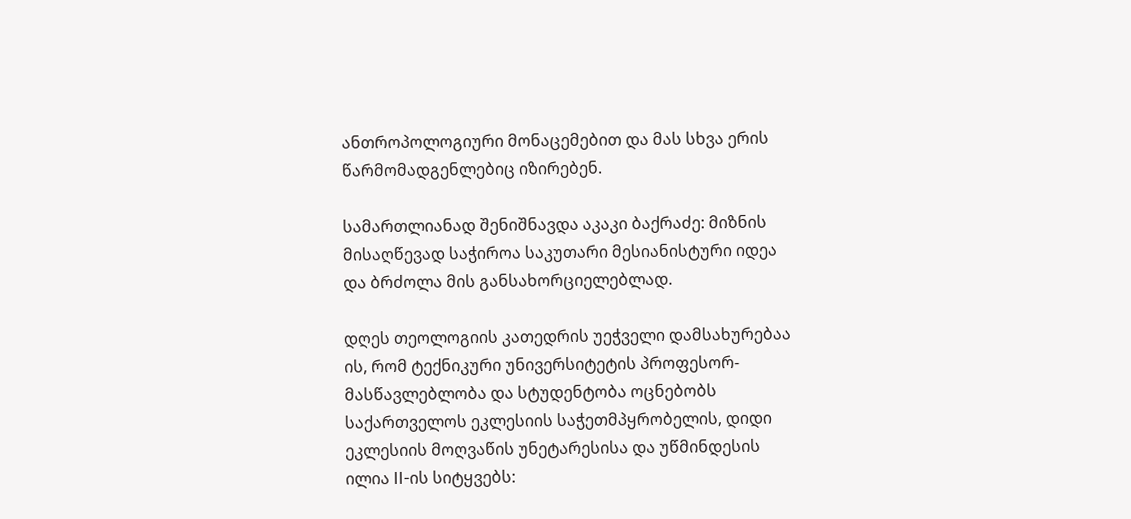ანთროპოლოგიური მონაცემებით და მას სხვა ერის წარმომადგენლებიც იზირებენ.

სამართლიანად შენიშნავდა აკაკი ბაქრაძე: მიზნის მისაღწევად საჭიროა საკუთარი მესიანისტური იდეა და ბრძოლა მის განსახორციელებლად.

დღეს თეოლოგიის კათედრის უეჭველი დამსახურებაა ის, რომ ტექნიკური უნივერსიტეტის პროფესორ-მასწავლებლობა და სტუდენტობა ოცნებობს საქართველოს ეკლესიის საჭეთმპყრობელის, დიდი ეკლესიის მოღვაწის უნეტარესისა და უწმინდესის ილია II-ის სიტყვებს: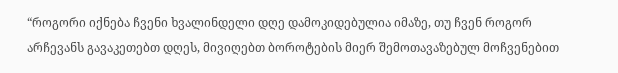“როგორი იქნება ჩვენი ხვალინდელი დღე დამოკიდებულია იმაზე, თუ ჩვენ როგორ არჩევანს გავაკეთებთ დღეს, მივიღებთ ბოროტების მიერ შემოთავაზებულ მოჩვენებით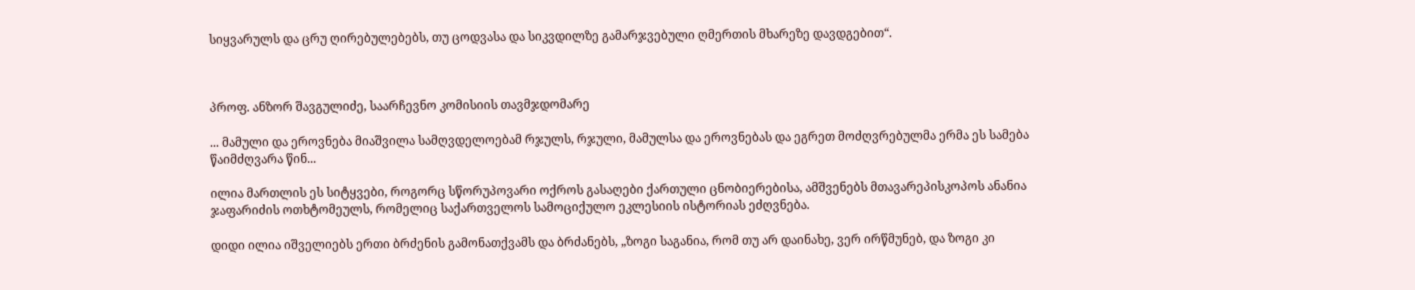სიყვარულს და ცრუ ღირებულებებს, თუ ცოდვასა და სიკვდილზე გამარჯვებული ღმერთის მხარეზე დავდგებით“.



პროფ. ანზორ შავგულიძე, საარჩევნო კომისიის თავმჯდომარე

... მამული და ეროვნება მიაშვილა სამღვდელოებამ რჯულს, რჯული, მამულსა და ეროვნებას და ეგრეთ მოძღვრებულმა ერმა ეს სამება წაიმძღვარა წინ...

ილია მართლის ეს სიტყვები, როგორც სწორუპოვარი ოქროს გასაღები ქართული ცნობიერებისა, ამშვენებს მთავარეპისკოპოს ანანია ჯაფარიძის ოთხტომეულს, რომელიც საქართველოს სამოციქულო ეკლესიის ისტორიას ეძღვნება.

დიდი ილია იშველიებს ერთი ბრძენის გამონათქვამს და ბრძანებს, „ზოგი საგანია, რომ თუ არ დაინახე, ვერ ირწმუნებ, და ზოგი კი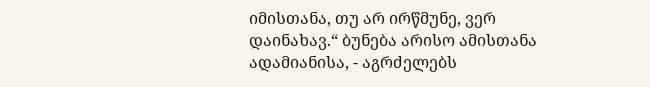იმისთანა, თუ არ ირწმუნე, ვერ დაინახავ.“ ბუნება არისო ამისთანა ადამიანისა, - აგრძელებს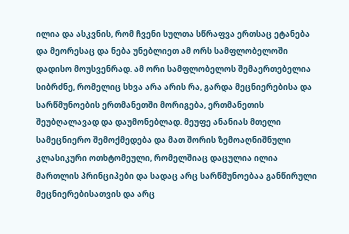ილია და ასკვნის, რომ ჩვენი სულთა სწრაფვა ერთსაც ეტანება და მეორესაც და ნება უნებლიეთ ამ ორს სამფლობელოში დადისო მოუსვენრად. ამ ორი სამფლობელოს შემაერთებელია სიბრძნე, რომელიც სხვა არა არის რა, გარდა მეცნიერებისა და სარწმუნოების ერთმანეთში მორიგება, ერთმანეთის შეუბღალავად და დაუმონებლად. მეუფე ანანიას მთელი სამეცნიერო შემოქმედება და მათ შორის ზემოაღნიშნული კლასიკური ოთხტომეული, რომელშიაც დაცულია ილია მართლის პრინციპები და სადაც არც სარწმუნოებაა განწირული მეცნიერებისათვის და არც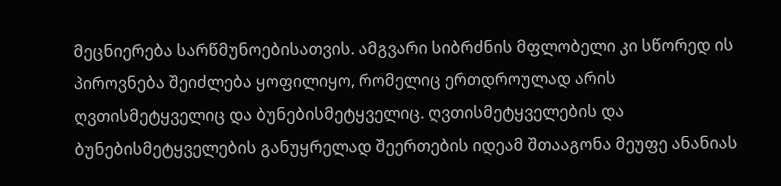მეცნიერება სარწმუნოებისათვის. ამგვარი სიბრძნის მფლობელი კი სწორედ ის პიროვნება შეიძლება ყოფილიყო, რომელიც ერთდროულად არის ღვთისმეტყველიც და ბუნებისმეტყველიც. ღვთისმეტყველების და ბუნებისმეტყველების განუყრელად შეერთების იდეამ შთააგონა მეუფე ანანიას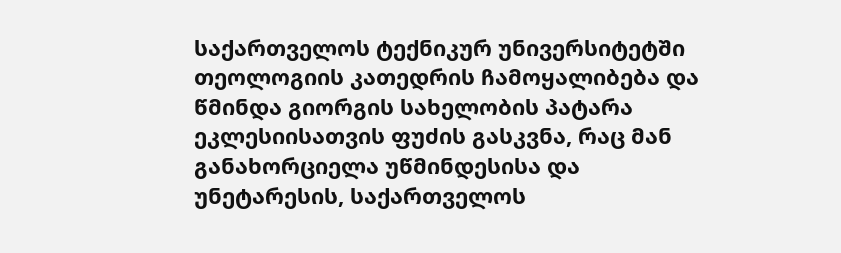საქართველოს ტექნიკურ უნივერსიტეტში თეოლოგიის კათედრის ჩამოყალიბება და წმინდა გიორგის სახელობის პატარა ეკლესიისათვის ფუძის გასკვნა, რაც მან განახორციელა უწმინდესისა და უნეტარესის, საქართველოს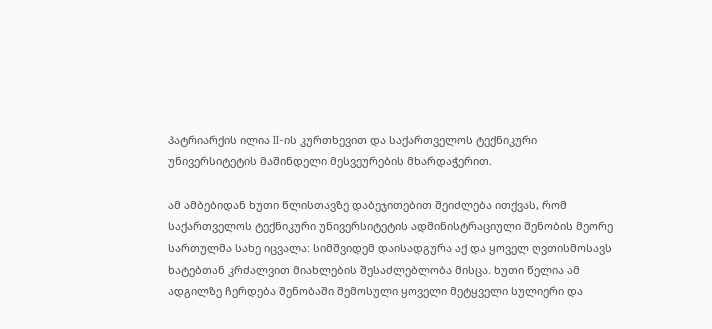პატრიარქის ილია II-ის კურთხევით და საქართველოს ტექნიკური უნივერსიტეტის მაშინდელი მესვეურების მხარდაჭერით.

ამ ამბებიდან ხუთი წლისთავზე დაბეჯითებით შეიძლება ითქვას, რომ საქართველოს ტექნიკური უნივერსიტეტის ადმინისტრაციული შენობის მეორე სართულმა სახე იცვალა: სიმშვიდემ დაისადგურა აქ და ყოველ ღვთისმოსავს ხატებთან კრძალვით მიახლების შესაძლებლობა მისცა. ხუთი წელია ამ ადგილზე ჩერდება შენობაში შემოსული ყოველი მეტყველი სულიერი და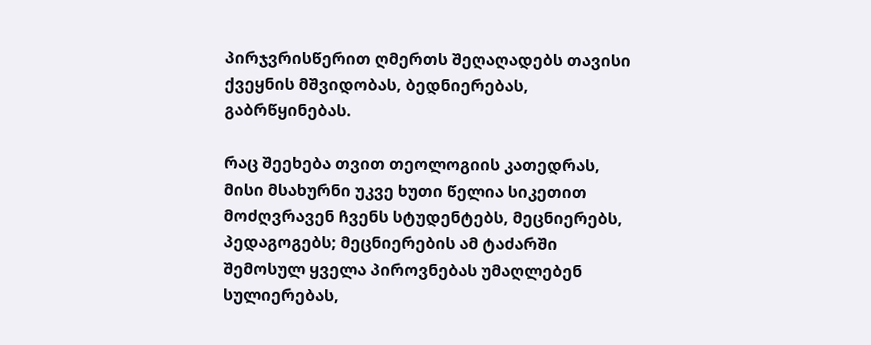პირჯვრისწერით ღმერთს შეღაღადებს თავისი ქვეყნის მშვიდობას, ბედნიერებას, გაბრწყინებას.

რაც შეეხება თვით თეოლოგიის კათედრას, მისი მსახურნი უკვე ხუთი წელია სიკეთით მოძღვრავენ ჩვენს სტუდენტებს, მეცნიერებს, პედაგოგებს; მეცნიერების ამ ტაძარში შემოსულ ყველა პიროვნებას უმაღლებენ სულიერებას,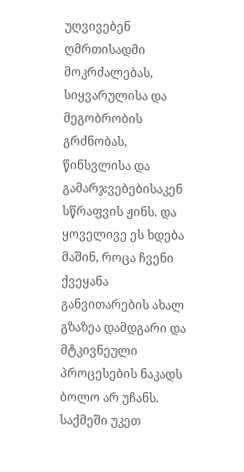უღვივებენ ღმრთისადმი მოკრძალებას, სიყვარულისა და მეგობრობის გრძნობას, წინსვლისა და გამარჯვებებისაკენ სწრაფვის ჟინს. და ყოველივე ეს ხდება მაშინ, როცა ჩვენი ქვეყანა განვითარების ახალ გზაზეა დამდგარი და მტკივნეული პროცესების ნაკადს ბოლო არ უჩანს. საქმეში უკეთ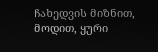ჩახედვის მიზნით, მოდით, ყური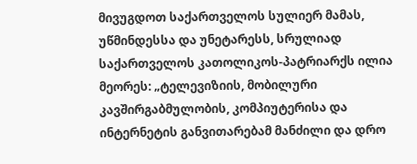მივუგდოთ საქართველოს სულიერ მამას, უწმინდესსა და უნეტარესს, სრულიად საქართველოს კათოლიკოს-პატრიარქს ილია მეორეს: „ტელევიზიის, მობილური კავშირგაბმულობის, კომპიუტერისა და ინტერნეტის განვითარებამ მანძილი და დრო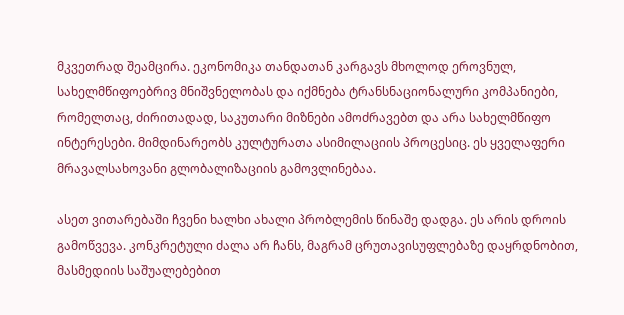მკვეთრად შეამცირა. ეკონომიკა თანდათან კარგავს მხოლოდ ეროვნულ, სახელმწიფოებრივ მნიშვნელობას და იქმნება ტრანსნაციონალური კომპანიები, რომელთაც, ძირითადად, საკუთარი მიზნები ამოძრავებთ და არა სახელმწიფო ინტერესები. მიმდინარეობს კულტურათა ასიმილაციის პროცესიც. ეს ყველაფერი მრავალსახოვანი გლობალიზაციის გამოვლინებაა.

ასეთ ვითარებაში ჩვენი ხალხი ახალი პრობლემის წინაშე დადგა. ეს არის დროის გამოწვევა. კონკრეტული ძალა არ ჩანს, მაგრამ ცრუთავისუფლებაზე დაყრდნობით, მასმედიის საშუალებებით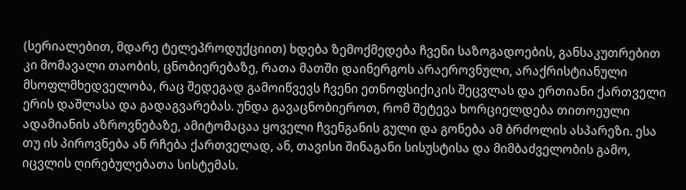(სერიალებით, მდარე ტელეპროდუქციით) ხდება ზემოქმედება ჩვენი საზოგადოების, განსაკუთრებით კი მომავალი თაობის, ცნობიერებაზე, რათა მათში დაინერგოს არაეროვნული, არაქრისტიანული მსოფლმხედველობა, რაც შედეგად გამოიწვევს ჩვენი ეთნოფსიქიკის შეცვლას და ერთიანი ქართველი ერის დაშლასა და გადაგვარებას. უნდა გავაცნობიეროთ, რომ შეტევა ხორციელდება თითოეული ადამიანის აზროვნებაზე, ამიტომაცაა ყოველი ჩვენგანის გული და გონება ამ ბრძოლის ასპარეზი. ესა თუ ის პიროვნება ან რჩება ქართველად, ან, თავისი შინაგანი სისუსტისა და მიმბაძველობის გამო, იცვლის ღირებულებათა სისტემას.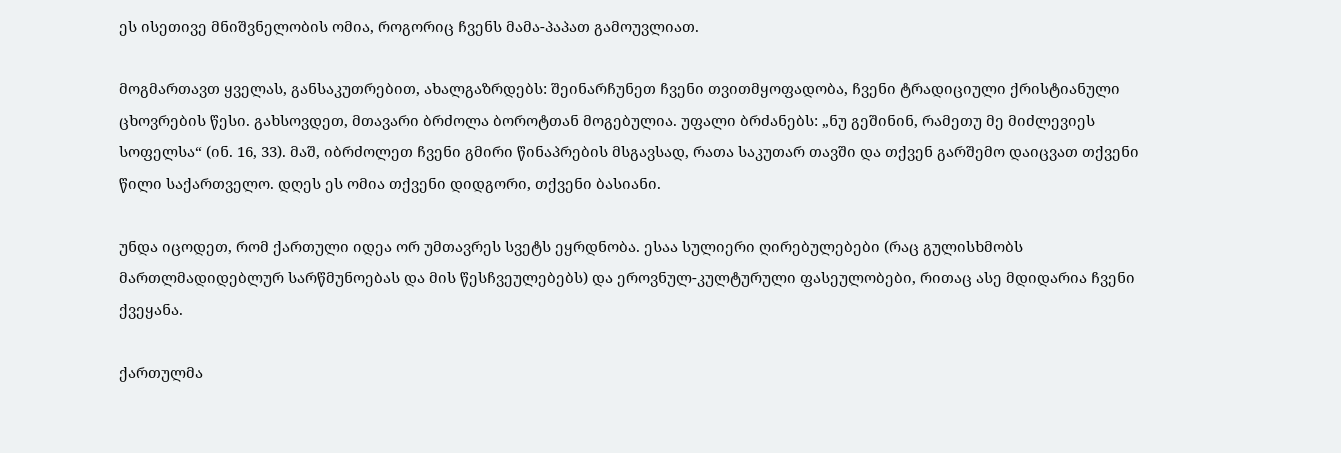ეს ისეთივე მნიშვნელობის ომია, როგორიც ჩვენს მამა-პაპათ გამოუვლიათ.

მოგმართავთ ყველას, განსაკუთრებით, ახალგაზრდებს: შეინარჩუნეთ ჩვენი თვითმყოფადობა, ჩვენი ტრადიციული ქრისტიანული ცხოვრების წესი. გახსოვდეთ, მთავარი ბრძოლა ბოროტთან მოგებულია. უფალი ბრძანებს: „ნუ გეშინინ, რამეთუ მე მიძლევიეს სოფელსა“ (ინ. 16, 33). მაშ, იბრძოლეთ ჩვენი გმირი წინაპრების მსგავსად, რათა საკუთარ თავში და თქვენ გარშემო დაიცვათ თქვენი წილი საქართველო. დღეს ეს ომია თქვენი დიდგორი, თქვენი ბასიანი.

უნდა იცოდეთ, რომ ქართული იდეა ორ უმთავრეს სვეტს ეყრდნობა. ესაა სულიერი ღირებულებები (რაც გულისხმობს მართლმადიდებლურ სარწმუნოებას და მის წესჩვეულებებს) და ეროვნულ-კულტურული ფასეულობები, რითაც ასე მდიდარია ჩვენი ქვეყანა.

ქართულმა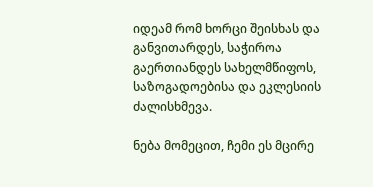იდეამ რომ ხორცი შეისხას და განვითარდეს, საჭიროა გაერთიანდეს სახელმწიფოს, საზოგადოებისა და ეკლესიის ძალისხმევა.

ნება მომეცით, ჩემი ეს მცირე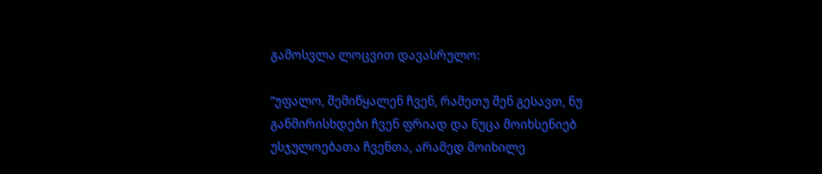გამოსვლა ლოცვით დავასრულო:

“უფალო, შემიწყალენ ჩვენ, რამეთუ შენ გესავთ, ნუ განმირისხდები ჩვენ ფრიად და ნუცა მოიხსენიებ უსჯულოებათა ჩვენთა, არამედ მოიხილე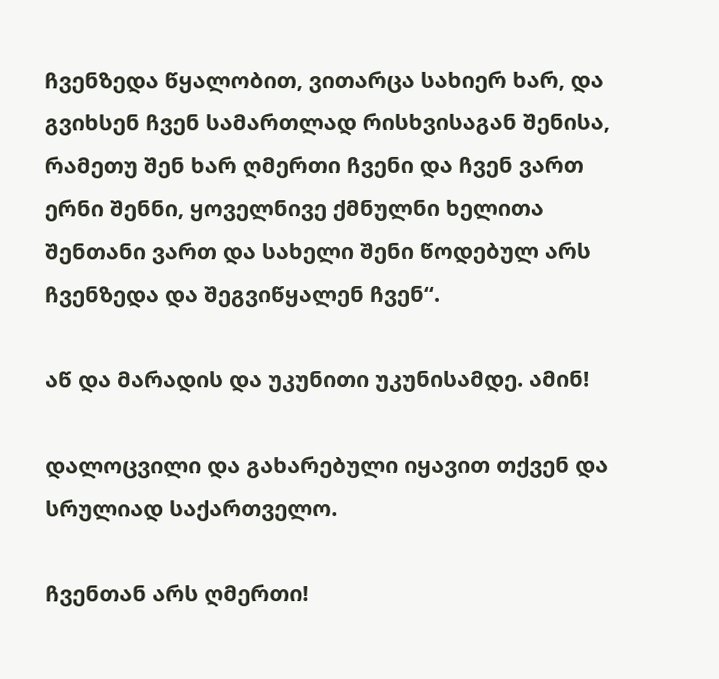ჩვენზედა წყალობით, ვითარცა სახიერ ხარ, და გვიხსენ ჩვენ სამართლად რისხვისაგან შენისა, რამეთუ შენ ხარ ღმერთი ჩვენი და ჩვენ ვართ ერნი შენნი, ყოველნივე ქმნულნი ხელითა შენთანი ვართ და სახელი შენი წოდებულ არს ჩვენზედა და შეგვიწყალენ ჩვენ“.

აწ და მარადის და უკუნითი უკუნისამდე. ამინ!

დალოცვილი და გახარებული იყავით თქვენ და სრულიად საქართველო.

ჩვენთან არს ღმერთი!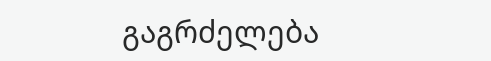გაგრძელება